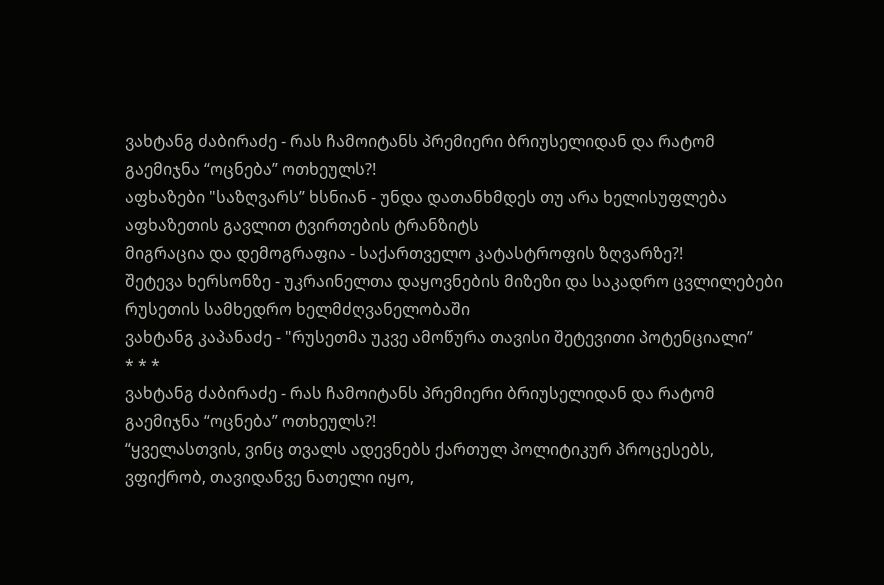ვახტანგ ძაბირაძე - რას ჩამოიტანს პრემიერი ბრიუსელიდან და რატომ გაემიჯნა “ოცნება” ოთხეულს?!
აფხაზები "საზღვარს” ხსნიან - უნდა დათანხმდეს თუ არა ხელისუფლება აფხაზეთის გავლით ტვირთების ტრანზიტს
მიგრაცია და დემოგრაფია - საქართველო კატასტროფის ზღვარზე?!
შეტევა ხერსონზე - უკრაინელთა დაყოვნების მიზეზი და საკადრო ცვლილებები რუსეთის სამხედრო ხელმძღვანელობაში
ვახტანგ კაპანაძე - "რუსეთმა უკვე ამოწურა თავისი შეტევითი პოტენციალი”
* * *
ვახტანგ ძაბირაძე - რას ჩამოიტანს პრემიერი ბრიუსელიდან და რატომ გაემიჯნა “ოცნება” ოთხეულს?!
“ყველასთვის, ვინც თვალს ადევნებს ქართულ პოლიტიკურ პროცესებს, ვფიქრობ, თავიდანვე ნათელი იყო,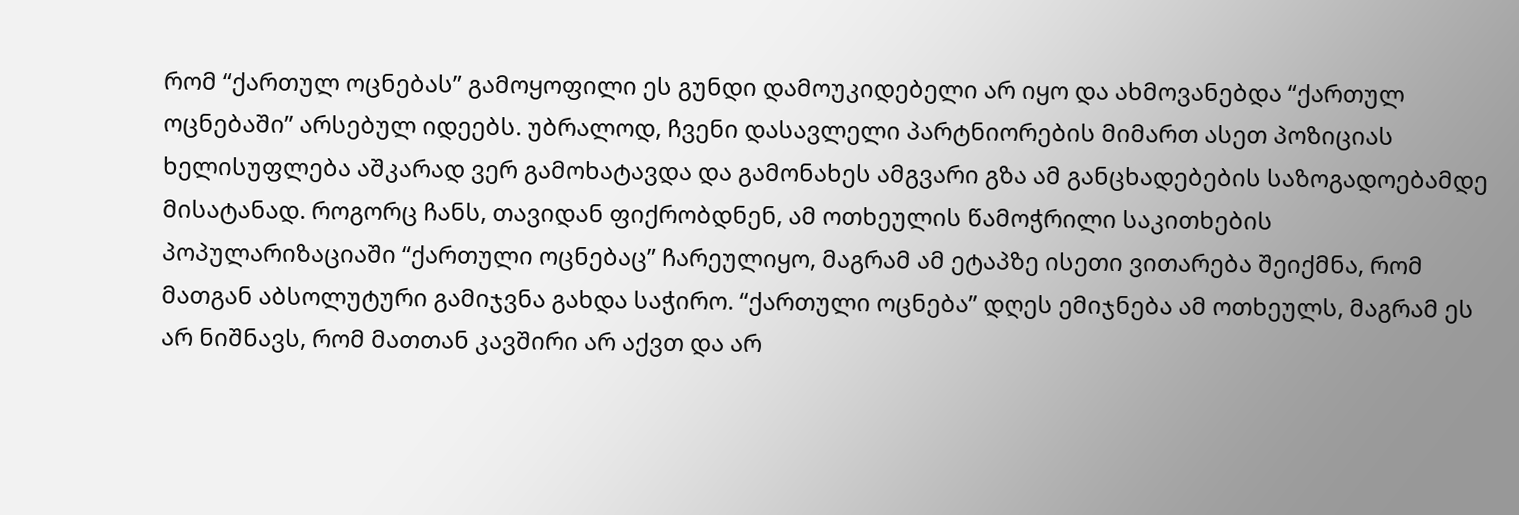რომ “ქართულ ოცნებას” გამოყოფილი ეს გუნდი დამოუკიდებელი არ იყო და ახმოვანებდა “ქართულ ოცნებაში” არსებულ იდეებს. უბრალოდ, ჩვენი დასავლელი პარტნიორების მიმართ ასეთ პოზიციას ხელისუფლება აშკარად ვერ გამოხატავდა და გამონახეს ამგვარი გზა ამ განცხადებების საზოგადოებამდე მისატანად. როგორც ჩანს, თავიდან ფიქრობდნენ, ამ ოთხეულის წამოჭრილი საკითხების პოპულარიზაციაში “ქართული ოცნებაც” ჩარეულიყო, მაგრამ ამ ეტაპზე ისეთი ვითარება შეიქმნა, რომ მათგან აბსოლუტური გამიჯვნა გახდა საჭირო. “ქართული ოცნება” დღეს ემიჯნება ამ ოთხეულს, მაგრამ ეს არ ნიშნავს, რომ მათთან კავშირი არ აქვთ და არ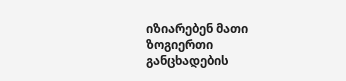იზიარებენ მათი ზოგიერთი განცხადების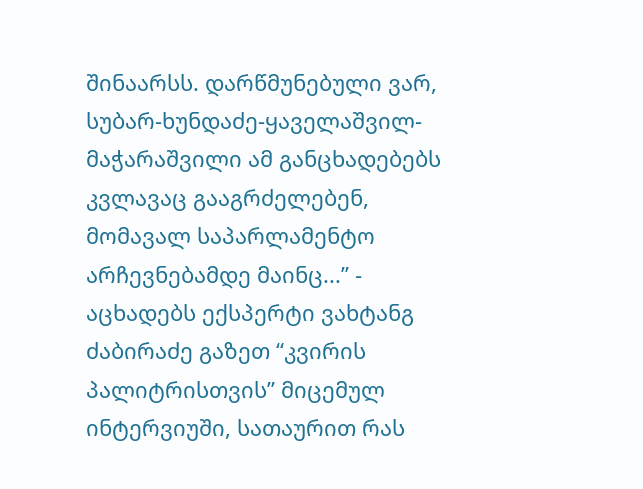შინაარსს. დარწმუნებული ვარ, სუბარ-ხუნდაძე-ყაველაშვილ-მაჭარაშვილი ამ განცხადებებს კვლავაც გააგრძელებენ, მომავალ საპარლამენტო არჩევნებამდე მაინც...” - აცხადებს ექსპერტი ვახტანგ ძაბირაძე გაზეთ “კვირის პალიტრისთვის” მიცემულ ინტერვიუში, სათაურით რას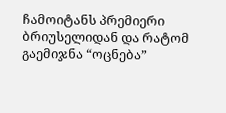ჩამოიტანს პრემიერი ბრიუსელიდან და რატომ გაემიჯნა “ოცნება”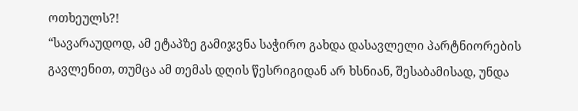ოთხეულს?!
“სავარაუდოდ, ამ ეტაპზე გამიჯვნა საჭირო გახდა დასავლელი პარტნიორების გავლენით, თუმცა ამ თემას დღის წესრიგიდან არ ხსნიან, შესაბამისად, უნდა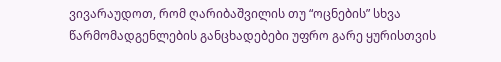ვივარაუდოთ, რომ ღარიბაშვილის თუ “ოცნების” სხვა წარმომადგენლების განცხადებები უფრო გარე ყურისთვის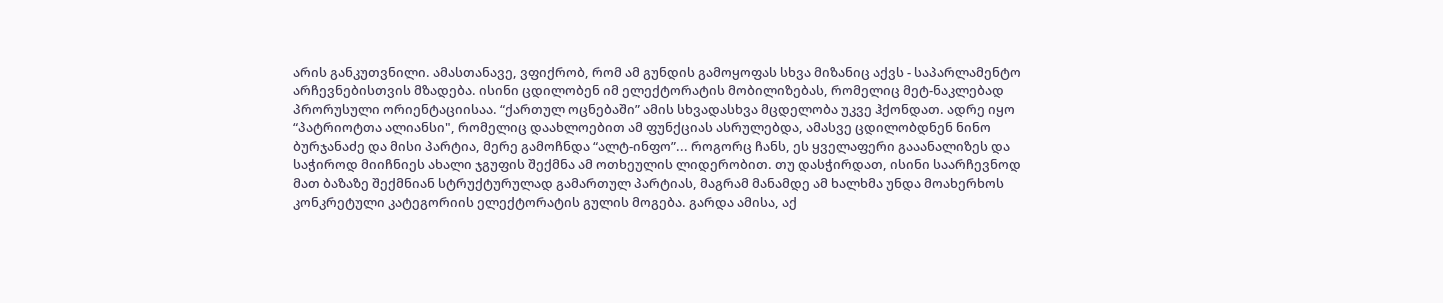არის განკუთვნილი. ამასთანავე, ვფიქრობ, რომ ამ გუნდის გამოყოფას სხვა მიზანიც აქვს - საპარლამენტო არჩევნებისთვის მზადება. ისინი ცდილობენ იმ ელექტორატის მობილიზებას, რომელიც მეტ-ნაკლებად პრორუსული ორიენტაციისაა. “ქართულ ოცნებაში” ამის სხვადასხვა მცდელობა უკვე ჰქონდათ. ადრე იყო “პატრიოტთა ალიანსი", რომელიც დაახლოებით ამ ფუნქციას ასრულებდა, ამასვე ცდილობდნენ ნინო ბურჯანაძე და მისი პარტია, მერე გამოჩნდა “ალტ-ინფო”... როგორც ჩანს, ეს ყველაფერი გააანალიზეს და საჭიროდ მიიჩნიეს ახალი ჯგუფის შექმნა ამ ოთხეულის ლიდერობით. თუ დასჭირდათ, ისინი საარჩევნოდ მათ ბაზაზე შექმნიან სტრუქტურულად გამართულ პარტიას, მაგრამ მანამდე ამ ხალხმა უნდა მოახერხოს კონკრეტული კატეგორიის ელექტორატის გულის მოგება. გარდა ამისა, აქ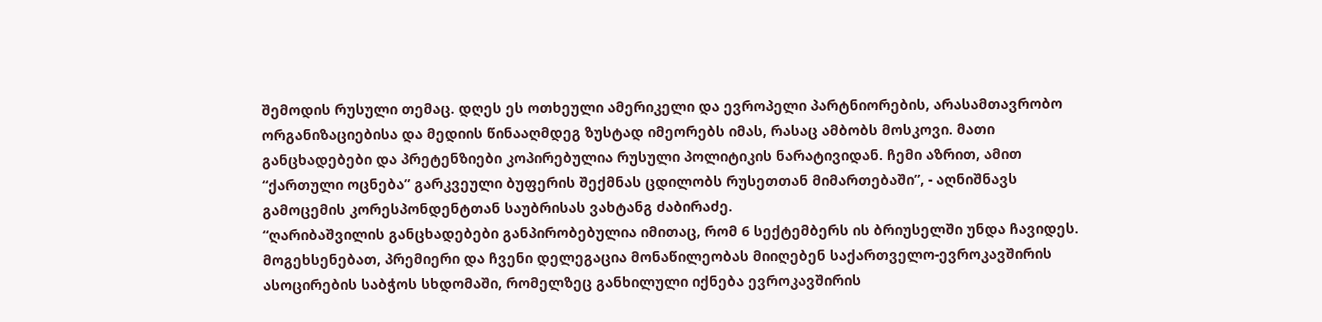შემოდის რუსული თემაც. დღეს ეს ოთხეული ამერიკელი და ევროპელი პარტნიორების, არასამთავრობო ორგანიზაციებისა და მედიის წინააღმდეგ ზუსტად იმეორებს იმას, რასაც ამბობს მოსკოვი. მათი განცხადებები და პრეტენზიები კოპირებულია რუსული პოლიტიკის ნარატივიდან. ჩემი აზრით, ამით “ქართული ოცნება” გარკვეული ბუფერის შექმნას ცდილობს რუსეთთან მიმართებაში”, - აღნიშნავს გამოცემის კორესპონდენტთან საუბრისას ვახტანგ ძაბირაძე.
“ღარიბაშვილის განცხადებები განპირობებულია იმითაც, რომ 6 სექტემბერს ის ბრიუსელში უნდა ჩავიდეს. მოგეხსენებათ, პრემიერი და ჩვენი დელეგაცია მონაწილეობას მიიღებენ საქართველო-ევროკავშირის ასოცირების საბჭოს სხდომაში, რომელზეც განხილული იქნება ევროკავშირის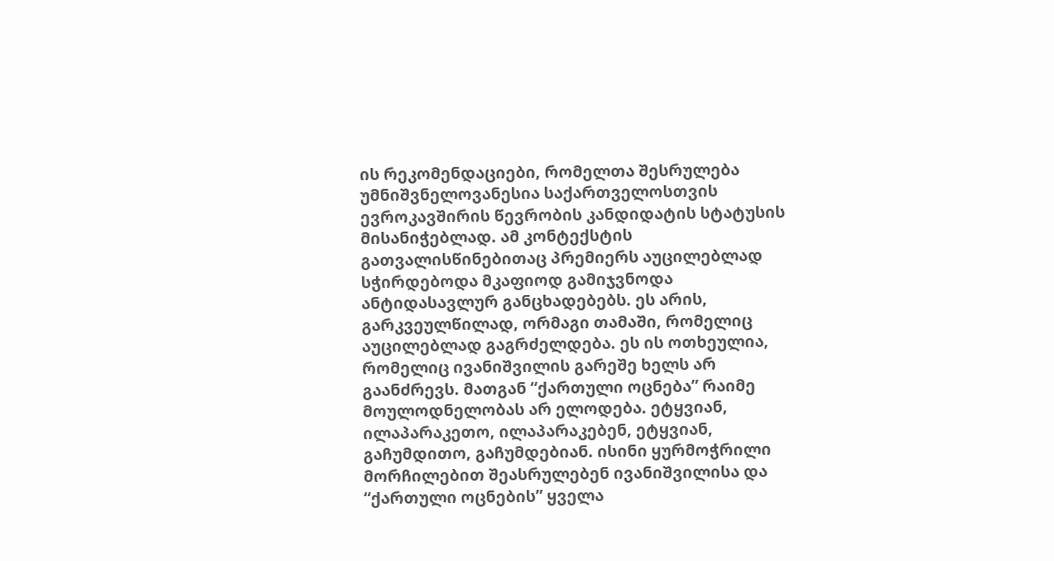ის რეკომენდაციები, რომელთა შესრულება უმნიშვნელოვანესია საქართველოსთვის ევროკავშირის წევრობის კანდიდატის სტატუსის მისანიჭებლად. ამ კონტექსტის გათვალისწინებითაც პრემიერს აუცილებლად სჭირდებოდა მკაფიოდ გამიჯვნოდა ანტიდასავლურ განცხადებებს. ეს არის, გარკვეულწილად, ორმაგი თამაში, რომელიც აუცილებლად გაგრძელდება. ეს ის ოთხეულია, რომელიც ივანიშვილის გარეშე ხელს არ გაანძრევს. მათგან “ქართული ოცნება” რაიმე მოულოდნელობას არ ელოდება. ეტყვიან, ილაპარაკეთო, ილაპარაკებენ, ეტყვიან, გაჩუმდითო, გაჩუმდებიან. ისინი ყურმოჭრილი მორჩილებით შეასრულებენ ივანიშვილისა და “ქართული ოცნების” ყველა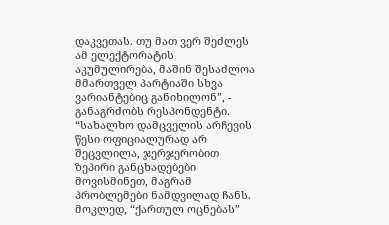დაკვეთას. თუ მათ ვერ შეძლეს ამ ელექტორატის აკუმულირება, მაშინ შესაძლოა მმართველ პარტიაში სხვა ვარიანტებიც განიხილონ”, - განაგრძობს რესპონდენტი.
“სახალხო დამცველის არჩევის წესი ოფიციალურად არ შეცვლილა, ჯერჯერობით ზეპირი განცხადებები მოვისმინეთ, მაგრამ პრობლემები ნამდვილად ჩანს. მოკლედ, “ქართულ ოცნებას”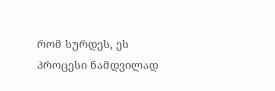რომ სურდეს, ეს პროცესი ნამდვილად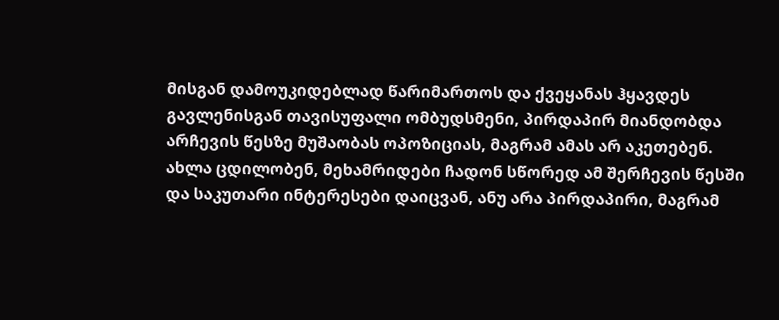მისგან დამოუკიდებლად წარიმართოს და ქვეყანას ჰყავდეს გავლენისგან თავისუფალი ომბუდსმენი, პირდაპირ მიანდობდა არჩევის წესზე მუშაობას ოპოზიციას, მაგრამ ამას არ აკეთებენ. ახლა ცდილობენ, მეხამრიდები ჩადონ სწორედ ამ შერჩევის წესში და საკუთარი ინტერესები დაიცვან, ანუ არა პირდაპირი, მაგრამ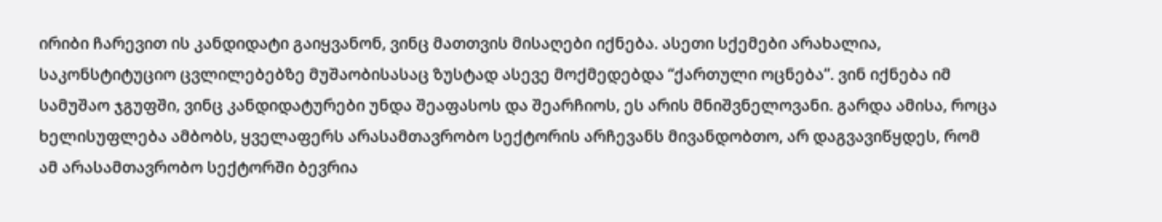ირიბი ჩარევით ის კანდიდატი გაიყვანონ, ვინც მათთვის მისაღები იქნება. ასეთი სქემები არახალია, საკონსტიტუციო ცვლილებებზე მუშაობისასაც ზუსტად ასევე მოქმედებდა “ქართული ოცნება”. ვინ იქნება იმ სამუშაო ჯგუფში, ვინც კანდიდატურები უნდა შეაფასოს და შეარჩიოს, ეს არის მნიშვნელოვანი. გარდა ამისა, როცა ხელისუფლება ამბობს, ყველაფერს არასამთავრობო სექტორის არჩევანს მივანდობთო, არ დაგვავიწყდეს, რომ ამ არასამთავრობო სექტორში ბევრია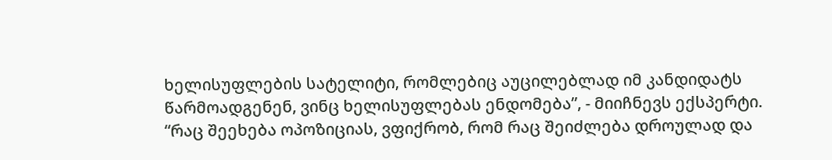ხელისუფლების სატელიტი, რომლებიც აუცილებლად იმ კანდიდატს წარმოადგენენ, ვინც ხელისუფლებას ენდომება”, - მიიჩნევს ექსპერტი.
“რაც შეეხება ოპოზიციას, ვფიქრობ, რომ რაც შეიძლება დროულად და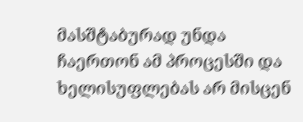მასშტაბურად უნდა ჩაერთონ ამ პროცესში და ხელისუფლებას არ მისცენ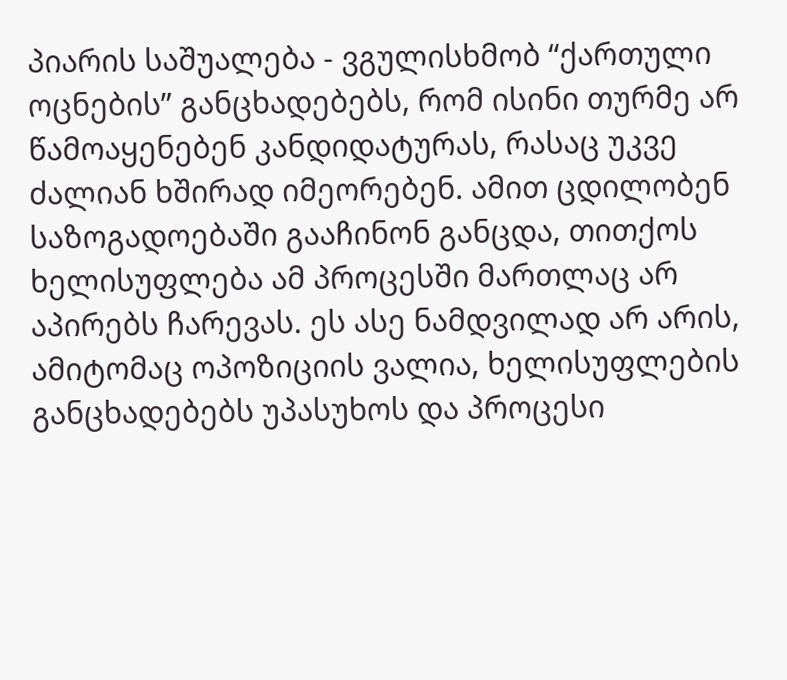პიარის საშუალება - ვგულისხმობ “ქართული ოცნების” განცხადებებს, რომ ისინი თურმე არ წამოაყენებენ კანდიდატურას, რასაც უკვე ძალიან ხშირად იმეორებენ. ამით ცდილობენ საზოგადოებაში გააჩინონ განცდა, თითქოს ხელისუფლება ამ პროცესში მართლაც არ აპირებს ჩარევას. ეს ასე ნამდვილად არ არის, ამიტომაც ოპოზიციის ვალია, ხელისუფლების განცხადებებს უპასუხოს და პროცესი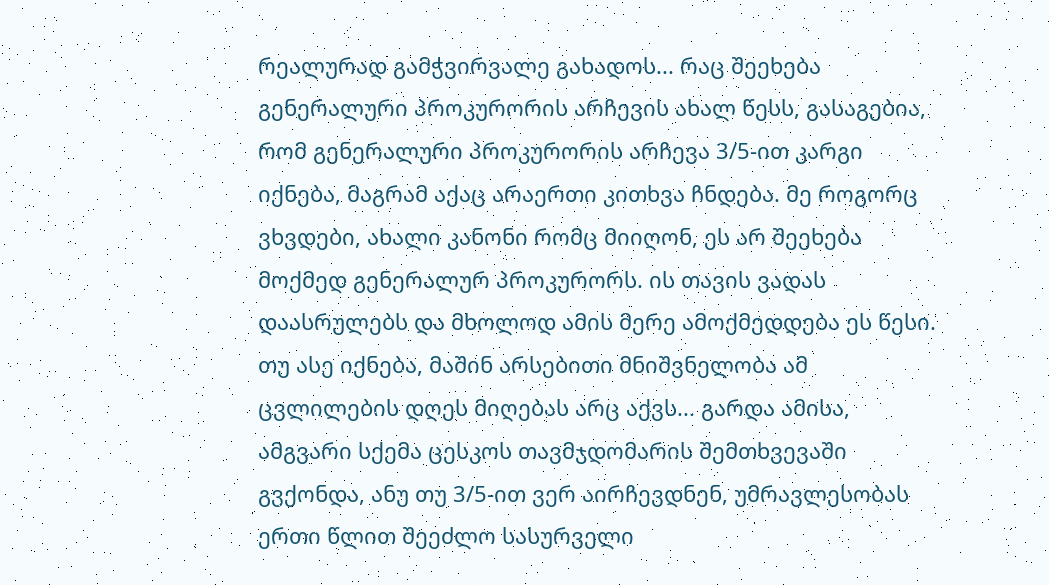რეალურად გამჭვირვალე გახადოს... რაც შეეხება გენერალური პროკურორის არჩევის ახალ წესს, გასაგებია, რომ გენერალური პროკურორის არჩევა 3/5-ით კარგი იქნება, მაგრამ აქაც არაერთი კითხვა ჩნდება. მე როგორც ვხვდები, ახალი კანონი რომც მიიღონ, ეს არ შეეხება მოქმედ გენერალურ პროკურორს. ის თავის ვადას დაასრულებს და მხოლოდ ამის მერე ამოქმედდება ეს წესი. თუ ასე იქნება, მაშინ არსებითი მნიშვნელობა ამ ცვლილების დღეს მიღებას არც აქვს... გარდა ამისა, ამგვარი სქემა ცესკოს თავმჯდომარის შემთხვევაში გვქონდა, ანუ თუ 3/5-ით ვერ აირჩევდნენ, უმრავლესობას ერთი წლით შეეძლო სასურველი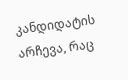კანდიდატის არჩევა, რაც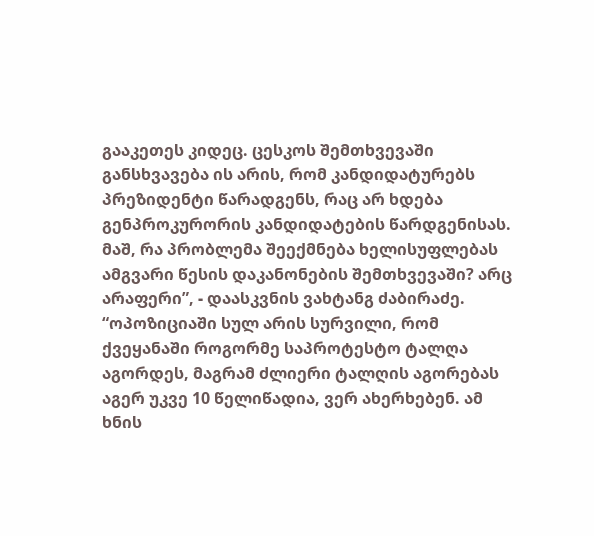გააკეთეს კიდეც. ცესკოს შემთხვევაში განსხვავება ის არის, რომ კანდიდატურებს პრეზიდენტი წარადგენს, რაც არ ხდება გენპროკურორის კანდიდატების წარდგენისას. მაშ, რა პრობლემა შეექმნება ხელისუფლებას ამგვარი წესის დაკანონების შემთხვევაში? არც არაფერი”, - დაასკვნის ვახტანგ ძაბირაძე.
“ოპოზიციაში სულ არის სურვილი, რომ ქვეყანაში როგორმე საპროტესტო ტალღა აგორდეს, მაგრამ ძლიერი ტალღის აგორებას აგერ უკვე 10 წელიწადია, ვერ ახერხებენ. ამ ხნის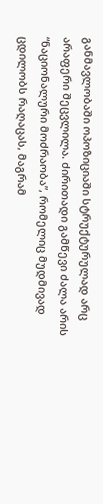განმავლობაში ოპოზიციაში სტრუქტურულად არც არაფერი შეცვლილა. ძირითადი გამწევი ძალა არის “ნაციონალური მოძრაობა”, რომელიც მუდმივად ცდილობს რაღაცას, მაგრამ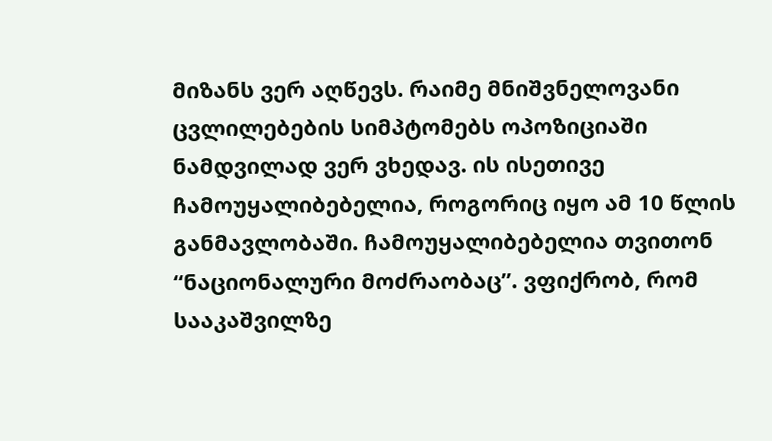მიზანს ვერ აღწევს. რაიმე მნიშვნელოვანი ცვლილებების სიმპტომებს ოპოზიციაში ნამდვილად ვერ ვხედავ. ის ისეთივე ჩამოუყალიბებელია, როგორიც იყო ამ 10 წლის განმავლობაში. ჩამოუყალიბებელია თვითონ “ნაციონალური მოძრაობაც”. ვფიქრობ, რომ სააკაშვილზე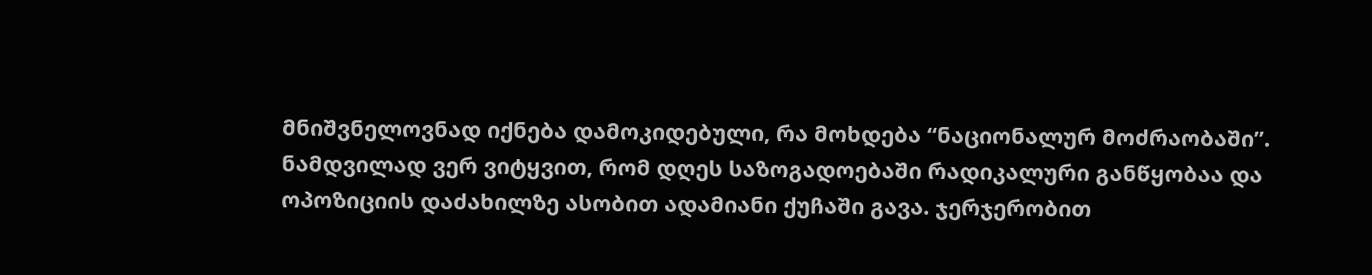მნიშვნელოვნად იქნება დამოკიდებული, რა მოხდება “ნაციონალურ მოძრაობაში”. ნამდვილად ვერ ვიტყვით, რომ დღეს საზოგადოებაში რადიკალური განწყობაა და ოპოზიციის დაძახილზე ასობით ადამიანი ქუჩაში გავა. ჯერჯერობით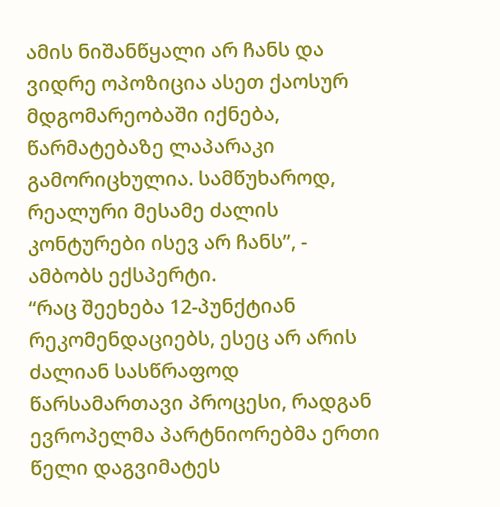ამის ნიშანწყალი არ ჩანს და ვიდრე ოპოზიცია ასეთ ქაოსურ მდგომარეობაში იქნება, წარმატებაზე ლაპარაკი გამორიცხულია. სამწუხაროდ, რეალური მესამე ძალის კონტურები ისევ არ ჩანს”, - ამბობს ექსპერტი.
“რაც შეეხება 12-პუნქტიან რეკომენდაციებს, ესეც არ არის ძალიან სასწრაფოდ წარსამართავი პროცესი, რადგან ევროპელმა პარტნიორებმა ერთი წელი დაგვიმატეს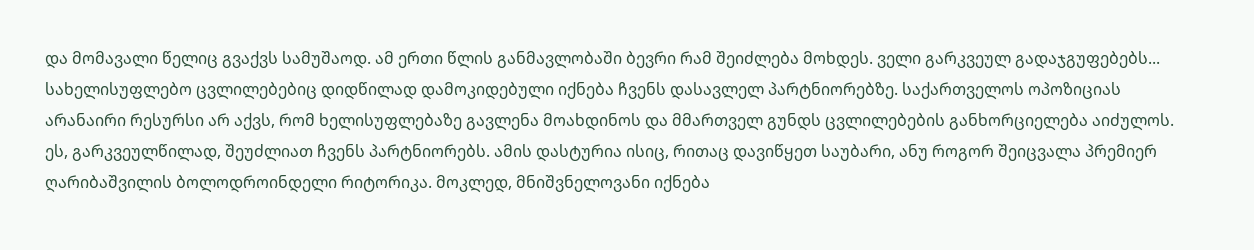და მომავალი წელიც გვაქვს სამუშაოდ. ამ ერთი წლის განმავლობაში ბევრი რამ შეიძლება მოხდეს. ველი გარკვეულ გადაჯგუფებებს... სახელისუფლებო ცვლილებებიც დიდწილად დამოკიდებული იქნება ჩვენს დასავლელ პარტნიორებზე. საქართველოს ოპოზიციას არანაირი რესურსი არ აქვს, რომ ხელისუფლებაზე გავლენა მოახდინოს და მმართველ გუნდს ცვლილებების განხორციელება აიძულოს. ეს, გარკვეულწილად, შეუძლიათ ჩვენს პარტნიორებს. ამის დასტურია ისიც, რითაც დავიწყეთ საუბარი, ანუ როგორ შეიცვალა პრემიერ ღარიბაშვილის ბოლოდროინდელი რიტორიკა. მოკლედ, მნიშვნელოვანი იქნება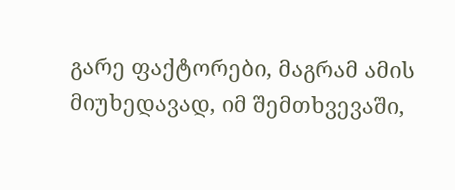გარე ფაქტორები, მაგრამ ამის მიუხედავად, იმ შემთხვევაში,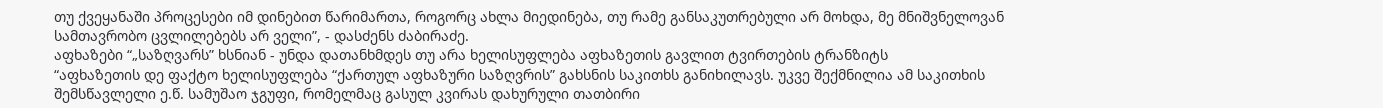თუ ქვეყანაში პროცესები იმ დინებით წარიმართა, როგორც ახლა მიედინება, თუ რამე განსაკუთრებული არ მოხდა, მე მნიშვნელოვან სამთავრობო ცვლილებებს არ ველი”, - დასძენს ძაბირაძე.
აფხაზები “„საზღვარს” ხსნიან - უნდა დათანხმდეს თუ არა ხელისუფლება აფხაზეთის გავლით ტვირთების ტრანზიტს
“აფხაზეთის დე ფაქტო ხელისუფლება “ქართულ აფხაზური საზღვრის” გახსნის საკითხს განიხილავს. უკვე შექმნილია ამ საკითხის შემსწავლელი ე.წ. სამუშაო ჯგუფი, რომელმაც გასულ კვირას დახურული თათბირი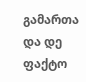გამართა და დე ფაქტო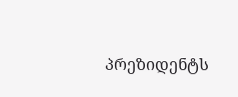პრეზიდენტს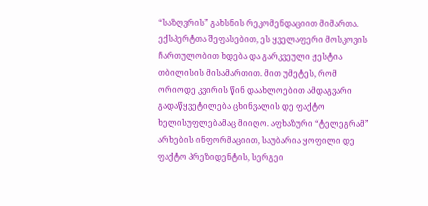“საზღვრის” გახსნის რეკომენდაციით მიმართა. ექსპერტთა შეფასებით, ეს ყველაფერი მოსკოვის ჩართულობით ხდება და გარკვეული ჟესტია თბილისის მისამართით. მით უმეტეს, რომ ორიოდე კვირის წინ დაახლოებით ამდაგვარი გადაწყვეტილება ცხინვალის დე ფაქტო ხელისუფლებამაც მიიღო. აფხაზური “ტელეგრამ” არხების ინფორმაციით, საუბარია ყოფილი დე ფაქტო პრეზიდენტის, სერგეი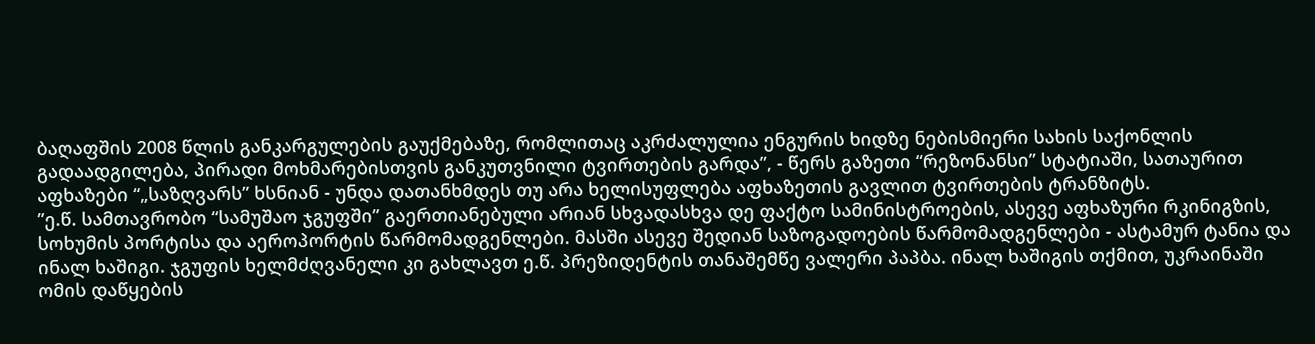ბაღაფშის 2008 წლის განკარგულების გაუქმებაზე, რომლითაც აკრძალულია ენგურის ხიდზე ნებისმიერი სახის საქონლის გადაადგილება, პირადი მოხმარებისთვის განკუთვნილი ტვირთების გარდა”, - წერს გაზეთი “რეზონანსი” სტატიაში, სათაურით აფხაზები “„საზღვარს” ხსნიან - უნდა დათანხმდეს თუ არა ხელისუფლება აფხაზეთის გავლით ტვირთების ტრანზიტს.
”ე.წ. სამთავრობო “სამუშაო ჯგუფში” გაერთიანებული არიან სხვადასხვა დე ფაქტო სამინისტროების, ასევე აფხაზური რკინიგზის, სოხუმის პორტისა და აეროპორტის წარმომადგენლები. მასში ასევე შედიან საზოგადოების წარმომადგენლები - ასტამურ ტანია და ინალ ხაშიგი. ჯგუფის ხელმძღვანელი კი გახლავთ ე.წ. პრეზიდენტის თანაშემწე ვალერი პაპბა. ინალ ხაშიგის თქმით, უკრაინაში ომის დაწყების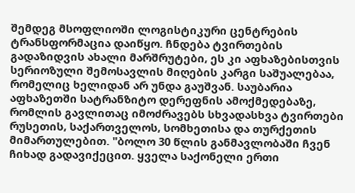შემდეგ მსოფლიოში ლოგისტიკური ცენტრების ტრანსფორმაცია დაიწყო. ჩნდება ტვირთების გადაზიდვის ახალი მარშრუტები, ეს კი აფხაზებისთვის სერიოზული შემოსავლის მიღების კარგი საშუალებაა, რომელიც ხელიდან არ უნდა გაუშვან. საუბარია აფხაზეთში სატრანზიტო დერეფნის ამოქმედებაზე, რომლის გავლითაც იმოძრავებს სხვადასხვა ტვირთები რუსეთის, საქართველოს, სომხეთისა და თურქეთის მიმართულებით. "ბოლო 30 წლის განმავლობაში ჩვენ ჩიხად გადავიქეცით. ყველა საქონელი ერთი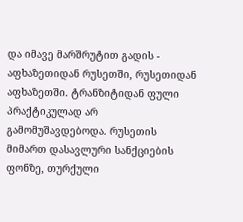და იმავე მარშრუტით გადის - აფხაზეთიდან რუსეთში, რუსეთიდან აფხაზეთში. ტრანზიტიდან ფული პრაქტიკულად არ გამომუშავდებოდა. რუსეთის მიმართ დასავლური სანქციების ფონზე, თურქული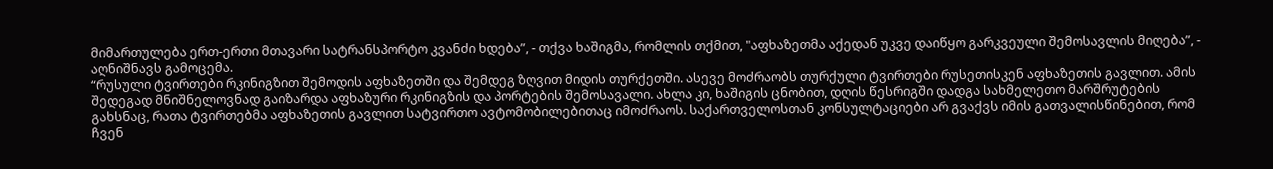მიმართულება ერთ-ერთი მთავარი სატრანსპორტო კვანძი ხდება”, - თქვა ხაშიგმა, რომლის თქმით, "აფხაზეთმა აქედან უკვე დაიწყო გარკვეული შემოსავლის მიღება”, - აღნიშნავს გამოცემა.
“რუსული ტვირთები რკინიგზით შემოდის აფხაზეთში და შემდეგ ზღვით მიდის თურქეთში. ასევე მოძრაობს თურქული ტვირთები რუსეთისკენ აფხაზეთის გავლით. ამის შედეგად მნიშნელოვნად გაიზარდა აფხაზური რკინიგზის და პორტების შემოსავალი. ახლა კი, ხაშიგის ცნობით, დღის წესრიგში დადგა სახმელეთო მარშრუტების გახსნაც, რათა ტვირთებმა აფხაზეთის გავლით სატვირთო ავტომობილებითაც იმოძრაოს. საქართველოსთან კონსულტაციები არ გვაქვს იმის გათვალისწინებით, რომ ჩვენ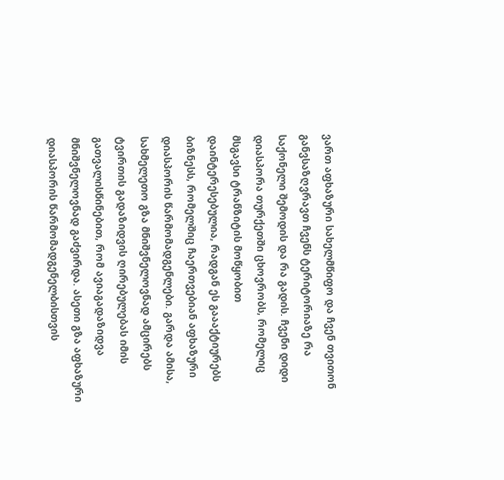ვართ აფხაზური სახელმწიფო და ჩვენ თვითონ განვსაზღვრავთ ჩვენს ტერიტორიაზე რა საქონელი შემოდის და რა გადის. ჩვენი დიდი დიასპორა თურქეთში ცხოვრობს, რომელიც მსგავსი ტრანზიტის მოწყობით დაინტერესებულია, რადგან ეს გაააქტიურებს ბიზნესს, რომელშიც ჩაერთვებიან აფხაზური დიასპორის წარმომადგენლები. გარდა ამისა, სახმელეთო გზა მნიშვნელოვნად ამცირებს ტვირთის გადაზიდვის ღირებულებას იმის გათვალისწინებით, რომ ავიაგადაზიდვა მნიშვნელოვნად გაძვირდა. ასეთი გზა აფხაზური დიასპორის წარმომადგენელბისთვის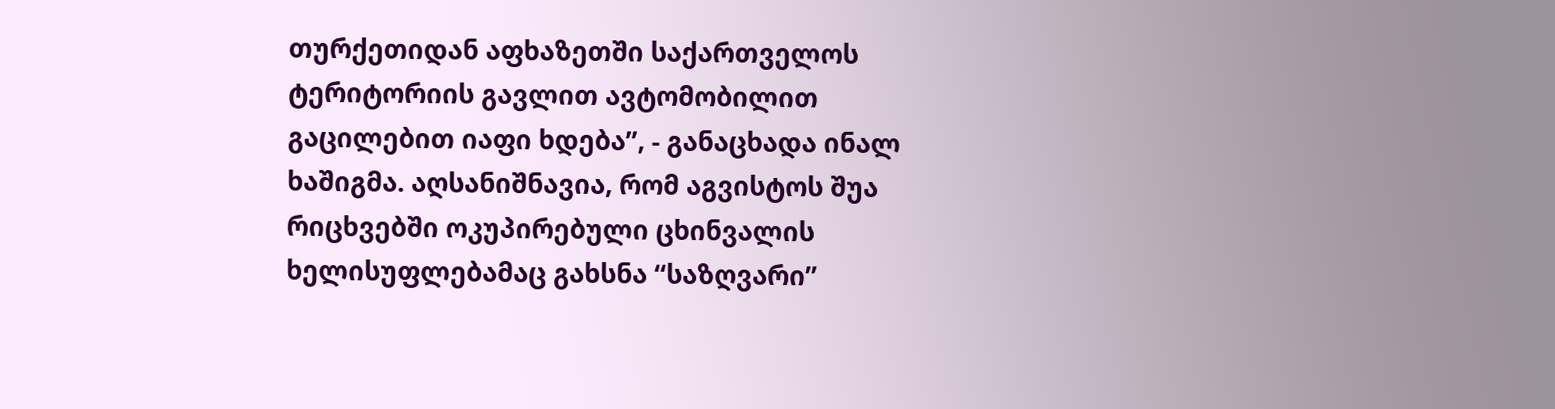თურქეთიდან აფხაზეთში საქართველოს ტერიტორიის გავლით ავტომობილით გაცილებით იაფი ხდება”, - განაცხადა ინალ ხაშიგმა. აღსანიშნავია, რომ აგვისტოს შუა რიცხვებში ოკუპირებული ცხინვალის ხელისუფლებამაც გახსნა “საზღვარი”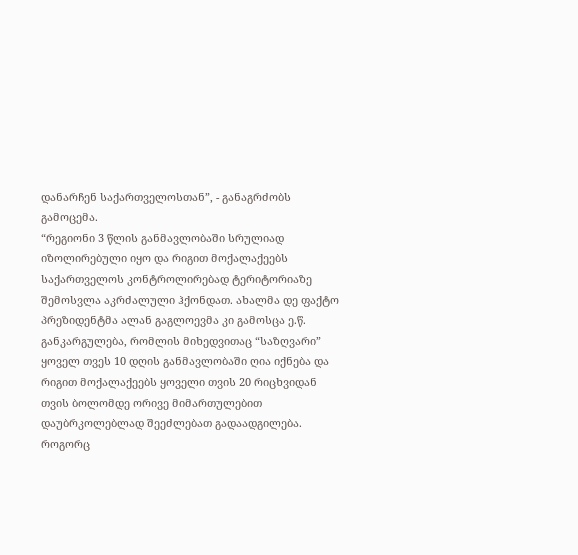დანარჩენ საქართველოსთან”, - განაგრძობს გამოცემა.
“რეგიონი 3 წლის განმავლობაში სრულიად იზოლირებული იყო და რიგით მოქალაქეებს საქართველოს კონტროლირებად ტერიტორიაზე შემოსვლა აკრძალული ჰქონდათ. ახალმა დე ფაქტო პრეზიდენტმა ალან გაგლოევმა კი გამოსცა ე.წ. განკარგულება, რომლის მიხედვითაც “საზღვარი” ყოველ თვეს 10 დღის განმავლობაში ღია იქნება და რიგით მოქალაქეებს ყოველი თვის 20 რიცხვიდან თვის ბოლომდე ორივე მიმართულებით დაუბრკოლებლად შეეძლებათ გადაადგილება. როგორც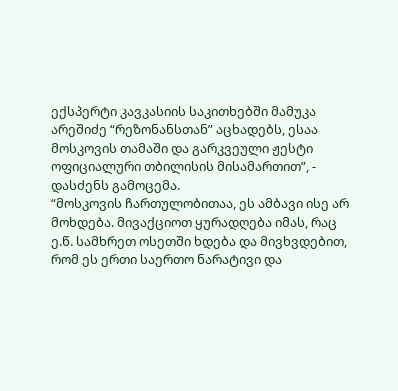ექსპერტი კავკასიის საკითხებში მამუკა არეშიძე “რეზონანსთან” აცხადებს, ესაა მოსკოვის თამაში და გარკვეული ჟესტი ოფიციალური თბილისის მისამართით”, - დასძენს გამოცემა.
“მოსკოვის ჩართულობითაა, ეს ამბავი ისე არ მოხდება. მივაქციოთ ყურადღება იმას, რაც ე.წ. სამხრეთ ოსეთში ხდება და მივხვდებით, რომ ეს ერთი საერთო ნარატივი და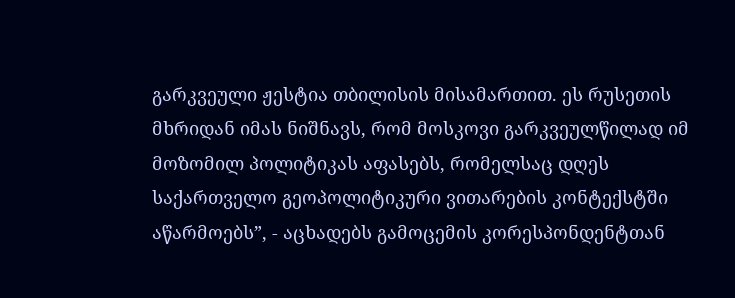გარკვეული ჟესტია თბილისის მისამართით. ეს რუსეთის მხრიდან იმას ნიშნავს, რომ მოსკოვი გარკვეულწილად იმ მოზომილ პოლიტიკას აფასებს, რომელსაც დღეს საქართველო გეოპოლიტიკური ვითარების კონტექსტში აწარმოებს”, - აცხადებს გამოცემის კორესპონდენტთან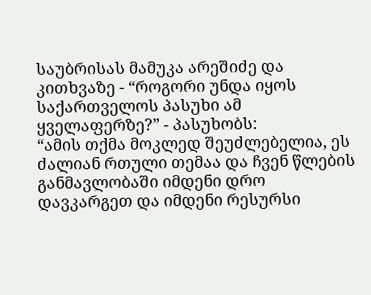საუბრისას მამუკა არეშიძე და კითხვაზე - “როგორი უნდა იყოს საქართველოს პასუხი ამ ყველაფერზე?” - პასუხობს:
“ამის თქმა მოკლედ შეუძლებელია, ეს ძალიან რთული თემაა და ჩვენ წლების განმავლობაში იმდენი დრო დავკარგეთ და იმდენი რესურსი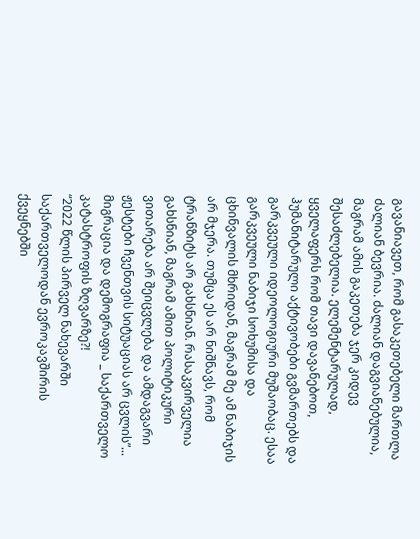გავანიავეთ, რომ გასაკეთებელი მართლა ძალიან ბევრია. ძალიან დაგვიანებულია, მაგრამ ამის გაკეთება ჯერ კიდევ შესაძლებელია. ელემენტარულად, ყველაფერს რომ თავი დავანებოთ, ჰუმანიტარული აქტივობები გვმართებს და გარკვეული იდეოლოგიური მუშაობაც. ესაა გარკვეული ნაბიჯი სოხუმისა და ცხინვალის მხრიდან, მაგრამ მე ამ ნაბიჯის არ მჯერა. თუმცა ეს არ ნიშნავს, რომ ტრანზიტს არ გახსნიან. რასაკვირველია გახსნიან, მაგრამ ამით პოლიტიკური ვითარება არ შეიცვლება და ამდაგვარი ჟესტები ჩვენთვის სიტუაციას არ ცვლის”...
მიგრაცია და დემოგრაფია _ საქართველო კატასტროფის ზღვარზე?!
“2022 წლის პირველ ნახევარში საქართველოდან ევროკავშირის ქვეყნებში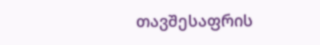თავშესაფრის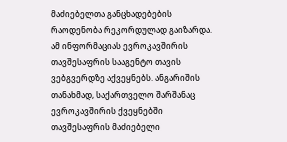მაძიებელთა განცხადებების რაოდენობა რეკორდულად გაიზარდა. ამ ინფორმაციას ევროკავშირის თავშესაფრის სააგენტო თავის ვებგვერდზე აქვეყნებს. ანგარიშის თანახმად, საქართველო შარშანაც ევროკავშირის ქვეყნებში თავშესაფრის მაძიებელი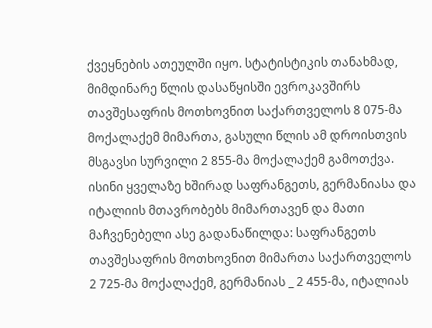ქვეყნების ათეულში იყო. სტატისტიკის თანახმად, მიმდინარე წლის დასაწყისში ევროკავშირს თავშესაფრის მოთხოვნით საქართველოს 8 075-მა მოქალაქემ მიმართა, გასული წლის ამ დროისთვის მსგავსი სურვილი 2 855-მა მოქალაქემ გამოთქვა. ისინი ყველაზე ხშირად საფრანგეთს, გერმანიასა და იტალიის მთავრობებს მიმართავენ და მათი მაჩვენებელი ასე გადანაწილდა: საფრანგეთს თავშესაფრის მოთხოვნით მიმართა საქართველოს 2 725-მა მოქალაქემ, გერმანიას _ 2 455-მა, იტალიას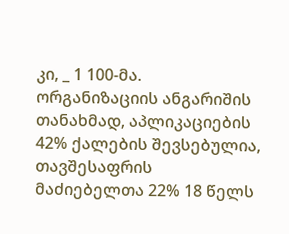კი, _ 1 100-მა. ორგანიზაციის ანგარიშის თანახმად, აპლიკაციების 42% ქალების შევსებულია, თავშესაფრის მაძიებელთა 22% 18 წელს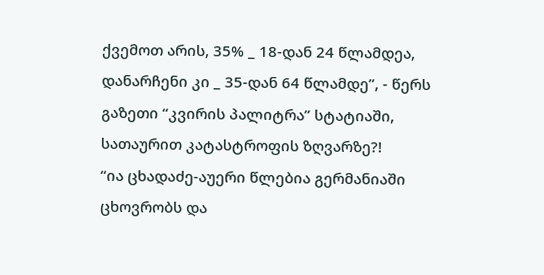ქვემოთ არის, 35% _ 18-დან 24 წლამდეა, დანარჩენი კი _ 35-დან 64 წლამდე”, - წერს გაზეთი “კვირის პალიტრა” სტატიაში, სათაურით კატასტროფის ზღვარზე?!
“ია ცხადაძე-აუერი წლებია გერმანიაში ცხოვრობს და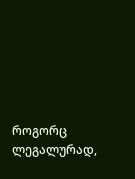როგორც ლეგალურად,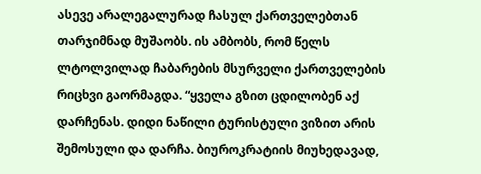ასევე არალეგალურად ჩასულ ქართველებთან თარჯიმნად მუშაობს. ის ამბობს, რომ წელს ლტოლვილად ჩაბარების მსურველი ქართველების რიცხვი გაორმაგდა. “ყველა გზით ცდილობენ აქ დარჩენას. დიდი ნაწილი ტურისტული ვიზით არის შემოსული და დარჩა. ბიუროკრატიის მიუხედავად,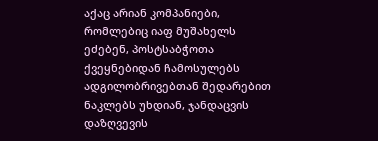აქაც არიან კომპანიები, რომლებიც იაფ მუშახელს ეძებენ, პოსტსაბჭოთა ქვეყნებიდან ჩამოსულებს ადგილობრივებთან შედარებით ნაკლებს უხდიან, ჯანდაცვის დაზღვევის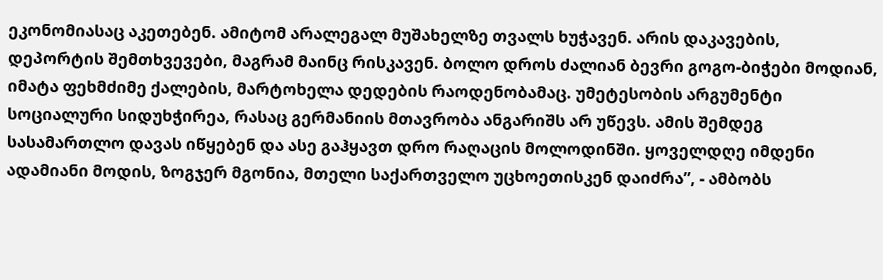ეკონომიასაც აკეთებენ. ამიტომ არალეგალ მუშახელზე თვალს ხუჭავენ. არის დაკავების, დეპორტის შემთხვევები, მაგრამ მაინც რისკავენ. ბოლო დროს ძალიან ბევრი გოგო-ბიჭები მოდიან, იმატა ფეხმძიმე ქალების, მარტოხელა დედების რაოდენობამაც. უმეტესობის არგუმენტი სოციალური სიდუხჭირეა, რასაც გერმანიის მთავრობა ანგარიშს არ უწევს. ამის შემდეგ სასამართლო დავას იწყებენ და ასე გაჰყავთ დრო რაღაცის მოლოდინში. ყოველდღე იმდენი ადამიანი მოდის, ზოგჯერ მგონია, მთელი საქართველო უცხოეთისკენ დაიძრა”, - ამბობს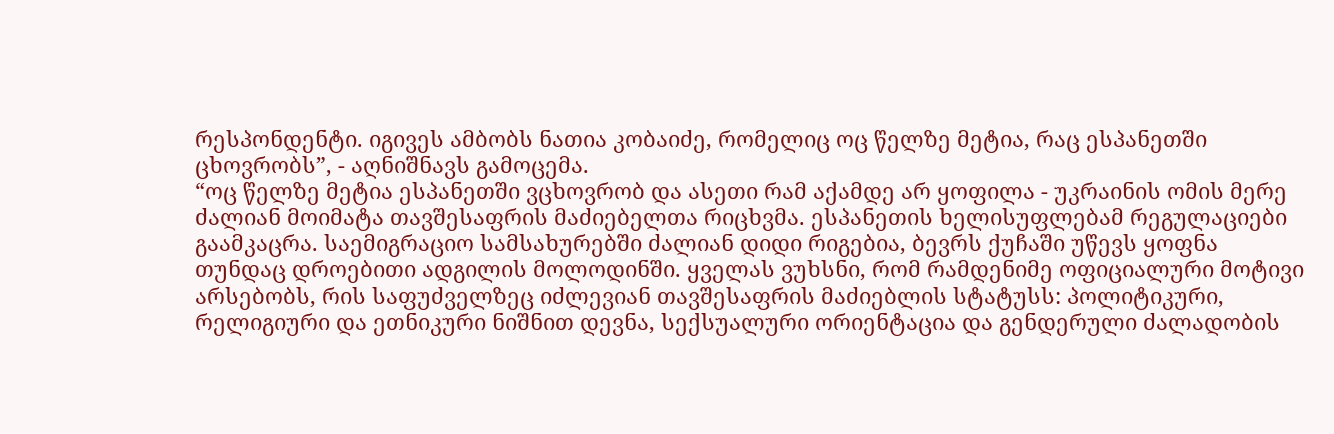რესპონდენტი. იგივეს ამბობს ნათია კობაიძე, რომელიც ოც წელზე მეტია, რაც ესპანეთში ცხოვრობს”, - აღნიშნავს გამოცემა.
“ოც წელზე მეტია ესპანეთში ვცხოვრობ და ასეთი რამ აქამდე არ ყოფილა - უკრაინის ომის მერე ძალიან მოიმატა თავშესაფრის მაძიებელთა რიცხვმა. ესპანეთის ხელისუფლებამ რეგულაციები გაამკაცრა. საემიგრაციო სამსახურებში ძალიან დიდი რიგებია, ბევრს ქუჩაში უწევს ყოფნა თუნდაც დროებითი ადგილის მოლოდინში. ყველას ვუხსნი, რომ რამდენიმე ოფიციალური მოტივი არსებობს, რის საფუძველზეც იძლევიან თავშესაფრის მაძიებლის სტატუსს: პოლიტიკური, რელიგიური და ეთნიკური ნიშნით დევნა, სექსუალური ორიენტაცია და გენდერული ძალადობის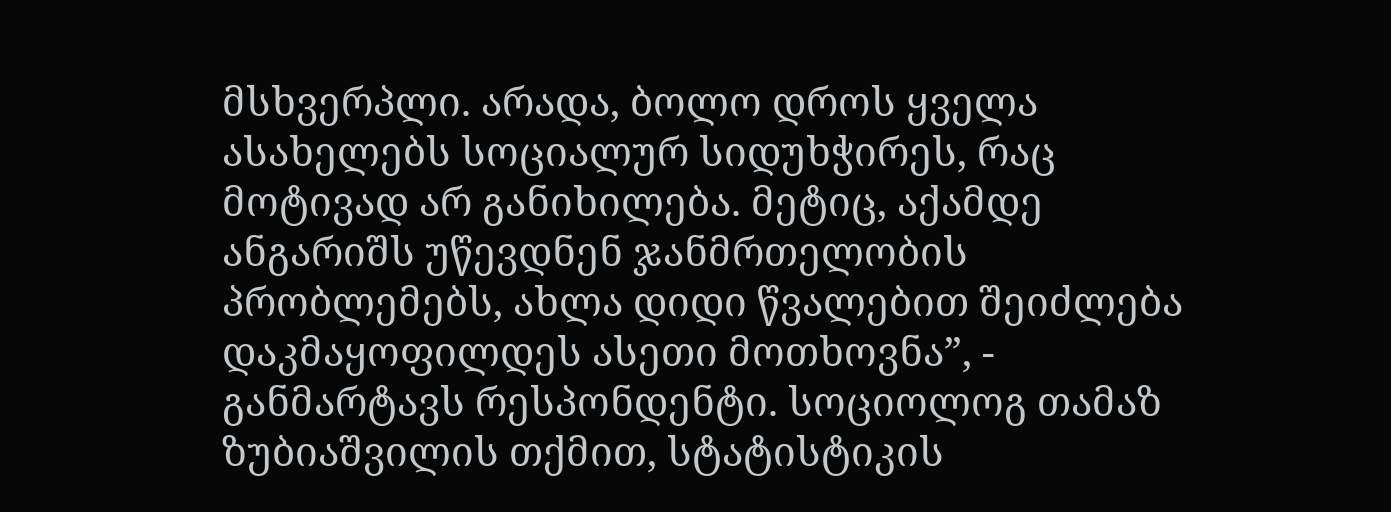მსხვერპლი. არადა, ბოლო დროს ყველა ასახელებს სოციალურ სიდუხჭირეს, რაც მოტივად არ განიხილება. მეტიც, აქამდე ანგარიშს უწევდნენ ჯანმრთელობის პრობლემებს, ახლა დიდი წვალებით შეიძლება დაკმაყოფილდეს ასეთი მოთხოვნა”, - განმარტავს რესპონდენტი. სოციოლოგ თამაზ ზუბიაშვილის თქმით, სტატისტიკის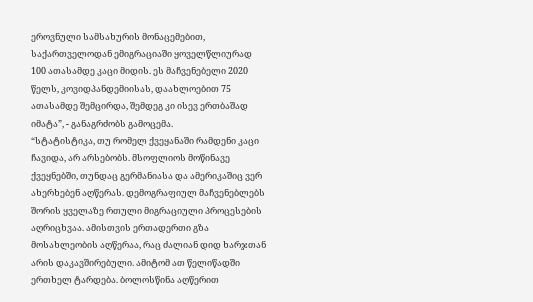ეროვნული სამსახურის მონაცემებით, საქართველოდან ემიგრაციაში ყოველწლიურად 100 ათასამდე კაცი მიდის. ეს მაჩვენებელი 2020 წელს, კოვიდპანდემიისას, დაახლოებით 75 ათასამდე შემცირდა, შემდეგ კი ისევ ერთბაშად იმატა”, - განაგრძობს გამოცემა.
“სტატისტიკა, თუ რომელ ქვეყანაში რამდენი კაცი ჩავიდა, არ არსებობს. მსოფლიოს მოწინავე ქვეყნებში, თუნდაც გერმანიასა და ამერიკაშიც ვერ ახერხებენ აღწერას. დემოგრაფიულ მაჩვენებლებს შორის ყველაზე რთული მიგრაციული პროცესების აღრიცხვაა. ამისთვის ერთადერთი გზა მოსახლეობის აღწერაა, რაც ძალიან დიდ ხარჯთან არის დაკავშირებული. ამიტომ ათ წელიწადში ერთხელ ტარდება. ბოლოსწინა აღწერით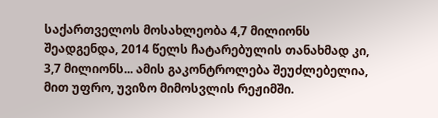საქართველოს მოსახლეობა 4,7 მილიონს შეადგენდა, 2014 წელს ჩატარებულის თანახმად კი, 3,7 მილიონს... ამის გაკონტროლება შეუძლებელია, მით უფრო, უვიზო მიმოსვლის რეჟიმში.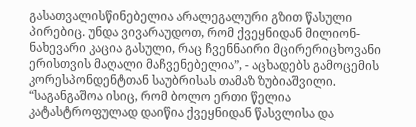გასათვალისწინებელია არალეგალური გზით წასული პირებიც. უნდა ვივარაუდოთ, რომ ქვეყნიდან მილიონ-ნახევარი კაცია გასული, რაც ჩვენნაირი მცირერიცხოვანი ერისთვის მაღალი მაჩვენებელია”, - აცხადებს გამოცემის კორესპონდენტთან საუბრისას თამაზ ზუბიაშვილი.
“საგანგაშოა ისიც, რომ ბოლო ერთი წელია კატასტროფულად დაიწია ქვეყნიდან წასვლისა და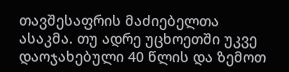თავშესაფრის მაძიებელთა ასაკმა. თუ ადრე უცხოეთში უკვე დაოჯახებული 40 წლის და ზემოთ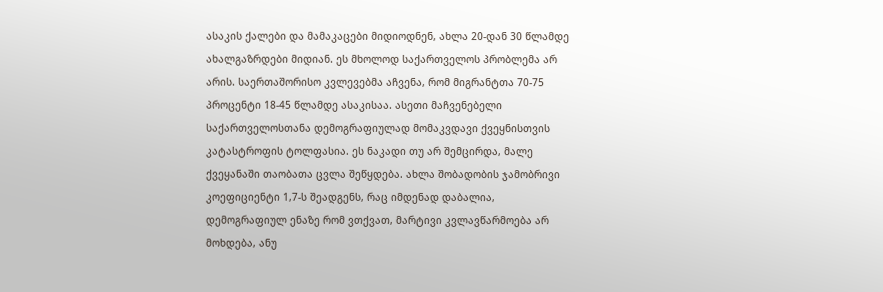ასაკის ქალები და მამაკაცები მიდიოდნენ, ახლა 20-დან 30 წლამდე ახალგაზრდები მიდიან. ეს მხოლოდ საქართველოს პრობლემა არ არის. საერთაშორისო კვლევებმა აჩვენა, რომ მიგრანტთა 70-75 პროცენტი 18-45 წლამდე ასაკისაა. ასეთი მაჩვენებელი საქართველოსთანა დემოგრაფიულად მომაკვდავი ქვეყნისთვის კატასტროფის ტოლფასია. ეს ნაკადი თუ არ შემცირდა, მალე ქვეყანაში თაობათა ცვლა შეწყდება. ახლა შობადობის ჯამობრივი კოეფიციენტი 1,7-ს შეადგენს, რაც იმდენად დაბალია, დემოგრაფიულ ენაზე რომ ვთქვათ, მარტივი კვლავწარმოება არ მოხდება, ანუ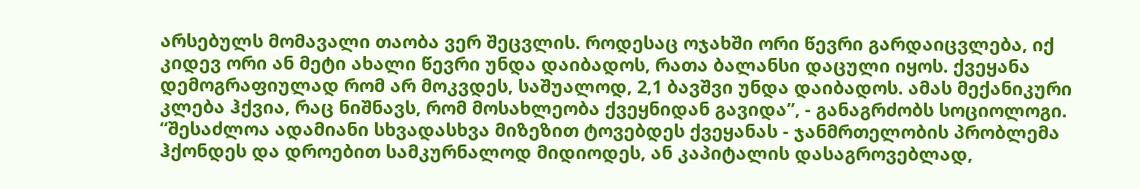არსებულს მომავალი თაობა ვერ შეცვლის. როდესაც ოჯახში ორი წევრი გარდაიცვლება, იქ კიდევ ორი ან მეტი ახალი წევრი უნდა დაიბადოს, რათა ბალანსი დაცული იყოს. ქვეყანა დემოგრაფიულად რომ არ მოკვდეს, საშუალოდ, 2,1 ბავშვი უნდა დაიბადოს. ამას მექანიკური კლება ჰქვია, რაც ნიშნავს, რომ მოსახლეობა ქვეყნიდან გავიდა”, - განაგრძობს სოციოლოგი.
“შესაძლოა ადამიანი სხვადასხვა მიზეზით ტოვებდეს ქვეყანას - ჯანმრთელობის პრობლემა ჰქონდეს და დროებით სამკურნალოდ მიდიოდეს, ან კაპიტალის დასაგროვებლად,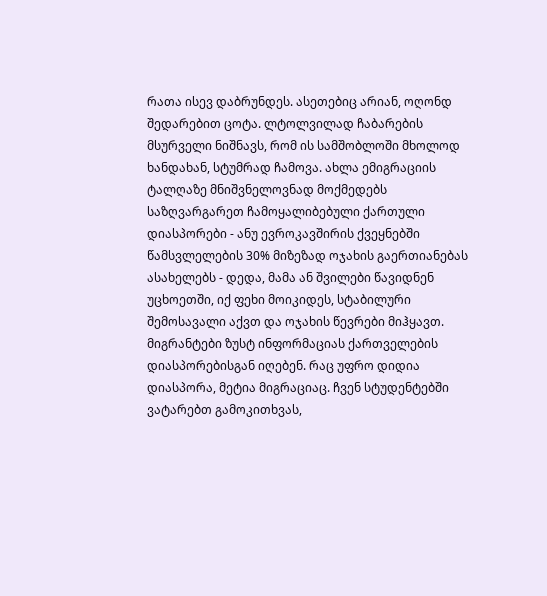რათა ისევ დაბრუნდეს. ასეთებიც არიან, ოღონდ შედარებით ცოტა. ლტოლვილად ჩაბარების მსურველი ნიშნავს, რომ ის სამშობლოში მხოლოდ ხანდახან, სტუმრად ჩამოვა. ახლა ემიგრაციის ტალღაზე მნიშვნელოვნად მოქმედებს საზღვარგარეთ ჩამოყალიბებული ქართული დიასპორები - ანუ ევროკავშირის ქვეყნებში წამსვლელების 30% მიზეზად ოჯახის გაერთიანებას ასახელებს - დედა, მამა ან შვილები წავიდნენ უცხოეთში, იქ ფეხი მოიკიდეს, სტაბილური შემოსავალი აქვთ და ოჯახის წევრები მიჰყავთ. მიგრანტები ზუსტ ინფორმაციას ქართველების დიასპორებისგან იღებენ. რაც უფრო დიდია დიასპორა, მეტია მიგრაციაც. ჩვენ სტუდენტებში ვატარებთ გამოკითხვას,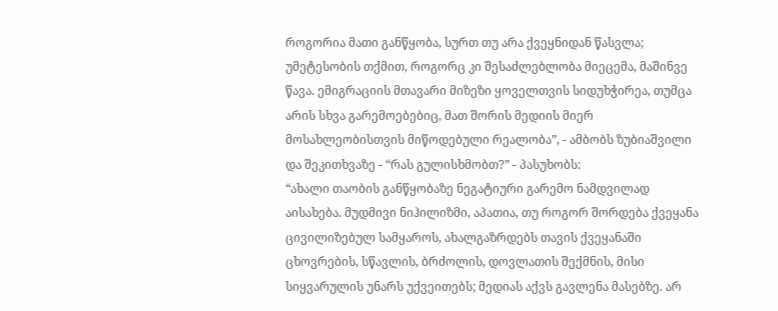როგორია მათი განწყობა, სურთ თუ არა ქვეყნიდან წასვლა; უმეტესობის თქმით, როგორც კი შესაძლებლობა მიეცემა, მაშინვე წავა. ემიგრაციის მთავარი მიზეზი ყოველთვის სიდუხჭირეა, თუმცა არის სხვა გარემოებებიც, მათ შორის მედიის მიერ მოსახლეობისთვის მიწოდებული რეალობა”, - ამბობს ზუბიაშვილი და შეკითხვაზე - “რას გულისხმობთ?” - პასუხობს:
“ახალი თაობის განწყობაზე ნეგატიური გარემო ნამდვილად აისახება. მუდმივი ნიჰილიზმი, აპათია, თუ როგორ შორდება ქვეყანა ცივილიზებულ სამყაროს, ახალგაზრდებს თავის ქვეყანაში ცხოვრების, სწავლის, ბრძოლის, დოვლათის შექმნის, მისი სიყვარულის უნარს უქვეითებს; მედიას აქვს გავლენა მასებზე. არ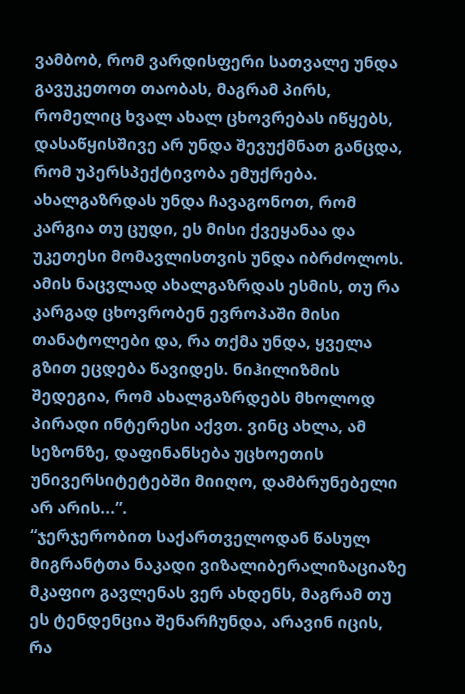ვამბობ, რომ ვარდისფერი სათვალე უნდა გავუკეთოთ თაობას, მაგრამ პირს, რომელიც ხვალ ახალ ცხოვრებას იწყებს, დასაწყისშივე არ უნდა შევუქმნათ განცდა, რომ უპერსპექტივობა ემუქრება. ახალგაზრდას უნდა ჩავაგონოთ, რომ კარგია თუ ცუდი, ეს მისი ქვეყანაა და უკეთესი მომავლისთვის უნდა იბრძოლოს. ამის ნაცვლად ახალგაზრდას ესმის, თუ რა კარგად ცხოვრობენ ევროპაში მისი თანატოლები და, რა თქმა უნდა, ყველა გზით ეცდება წავიდეს. ნიჰილიზმის შედეგია, რომ ახალგაზრდებს მხოლოდ პირადი ინტერესი აქვთ. ვინც ახლა, ამ სეზონზე, დაფინანსება უცხოეთის უნივერსიტეტებში მიიღო, დამბრუნებელი არ არის...”.
“ჯერჯერობით საქართველოდან წასულ მიგრანტთა ნაკადი ვიზალიბერალიზაციაზე მკაფიო გავლენას ვერ ახდენს, მაგრამ თუ ეს ტენდენცია შენარჩუნდა, არავინ იცის, რა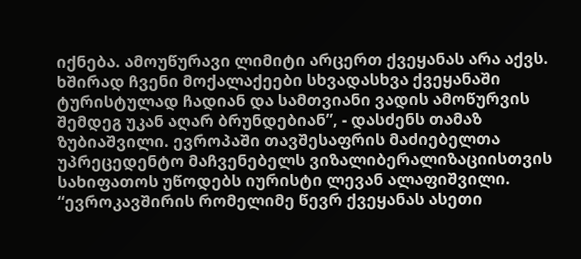იქნება. ამოუწურავი ლიმიტი არცერთ ქვეყანას არა აქვს. ხშირად ჩვენი მოქალაქეები სხვადასხვა ქვეყანაში ტურისტულად ჩადიან და სამთვიანი ვადის ამოწურვის შემდეგ უკან აღარ ბრუნდებიან”, - დასძენს თამაზ ზუბიაშვილი. ევროპაში თავშესაფრის მაძიებელთა უპრეცედენტო მაჩვენებელს ვიზალიბერალიზაციისთვის სახიფათოს უწოდებს იურისტი ლევან ალაფიშვილი. “ევროკავშირის რომელიმე წევრ ქვეყანას ასეთი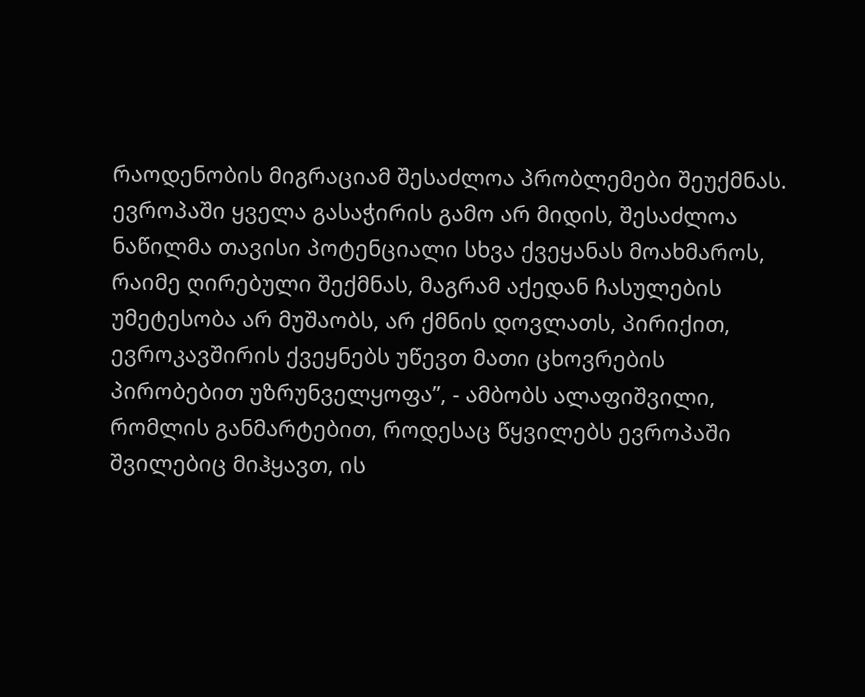რაოდენობის მიგრაციამ შესაძლოა პრობლემები შეუქმნას. ევროპაში ყველა გასაჭირის გამო არ მიდის, შესაძლოა ნაწილმა თავისი პოტენციალი სხვა ქვეყანას მოახმაროს, რაიმე ღირებული შექმნას, მაგრამ აქედან ჩასულების უმეტესობა არ მუშაობს, არ ქმნის დოვლათს, პირიქით, ევროკავშირის ქვეყნებს უწევთ მათი ცხოვრების პირობებით უზრუნველყოფა”, - ამბობს ალაფიშვილი, რომლის განმარტებით, როდესაც წყვილებს ევროპაში შვილებიც მიჰყავთ, ის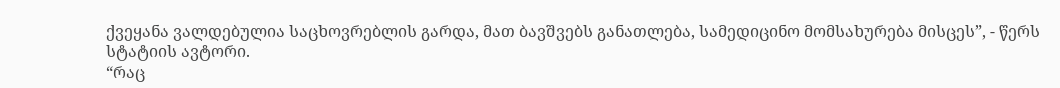ქვეყანა ვალდებულია საცხოვრებლის გარდა, მათ ბავშვებს განათლება, სამედიცინო მომსახურება მისცეს”, - წერს სტატიის ავტორი.
“რაც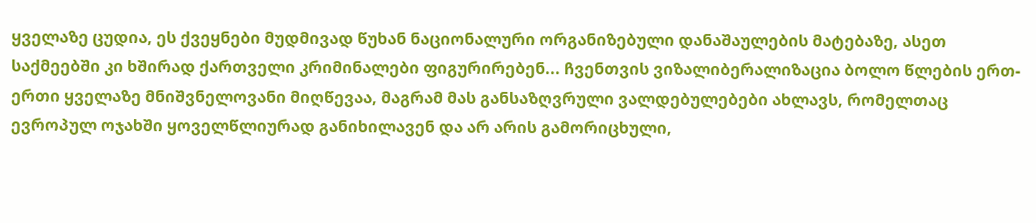ყველაზე ცუდია, ეს ქვეყნები მუდმივად წუხან ნაციონალური ორგანიზებული დანაშაულების მატებაზე, ასეთ საქმეებში კი ხშირად ქართველი კრიმინალები ფიგურირებენ... ჩვენთვის ვიზალიბერალიზაცია ბოლო წლების ერთ-ერთი ყველაზე მნიშვნელოვანი მიღწევაა, მაგრამ მას განსაზღვრული ვალდებულებები ახლავს, რომელთაც ევროპულ ოჯახში ყოველწლიურად განიხილავენ და არ არის გამორიცხული,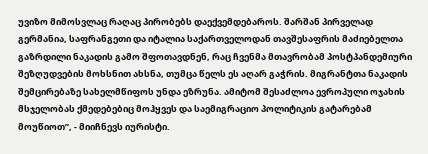უვიზო მიმოსვლაც რაღაც პირობებს დაექვემდებაროს. შარშან პირველად გერმანია, საფრანგეთი და იტალია საქართველოდან თავშესაფრის მაძიებელთა გაზრდილი ნაკადის გამო შფოთავდნენ, რაც ჩვენმა მთავრობამ პოსტპანდემიური შეზღუდვების მოხსნით ახსნა, თუმცა წელს ეს აღარ გაჭრის. მიგრანტთა ნაკადის შემცირებაზე სახელმწიფოს უნდა ეზრუნა. ამიტომ შესაძლოა ევროპული ოჯახის მსჯელობას ქმედებებიც მოჰყვეს და საემიგრაციო პოლიტიკის გატარებამ მოუწიოთ”, - მიიჩნევს იურისტი.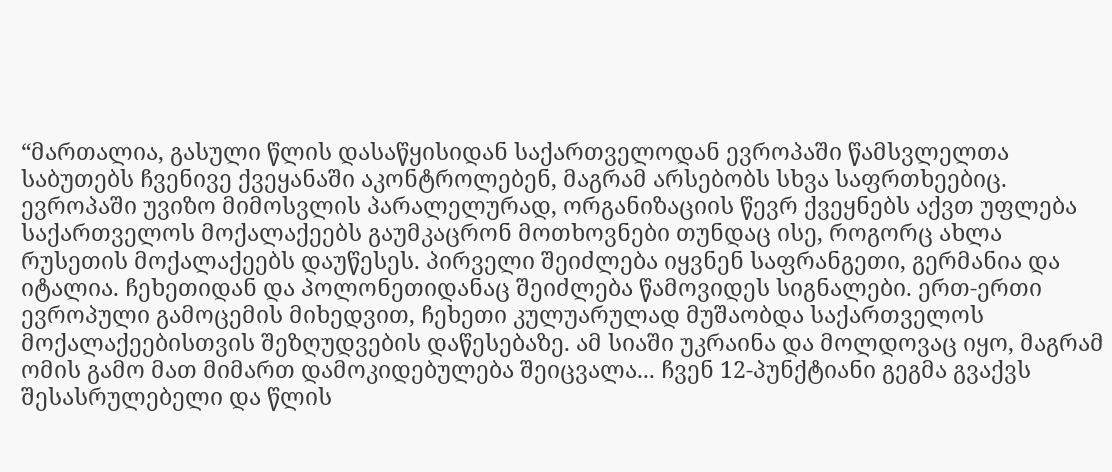“მართალია, გასული წლის დასაწყისიდან საქართველოდან ევროპაში წამსვლელთა საბუთებს ჩვენივე ქვეყანაში აკონტროლებენ, მაგრამ არსებობს სხვა საფრთხეებიც. ევროპაში უვიზო მიმოსვლის პარალელურად, ორგანიზაციის წევრ ქვეყნებს აქვთ უფლება საქართველოს მოქალაქეებს გაუმკაცრონ მოთხოვნები თუნდაც ისე, როგორც ახლა რუსეთის მოქალაქეებს დაუწესეს. პირველი შეიძლება იყვნენ საფრანგეთი, გერმანია და იტალია. ჩეხეთიდან და პოლონეთიდანაც შეიძლება წამოვიდეს სიგნალები. ერთ-ერთი ევროპული გამოცემის მიხედვით, ჩეხეთი კულუარულად მუშაობდა საქართველოს მოქალაქეებისთვის შეზღუდვების დაწესებაზე. ამ სიაში უკრაინა და მოლდოვაც იყო, მაგრამ ომის გამო მათ მიმართ დამოკიდებულება შეიცვალა... ჩვენ 12-პუნქტიანი გეგმა გვაქვს შესასრულებელი და წლის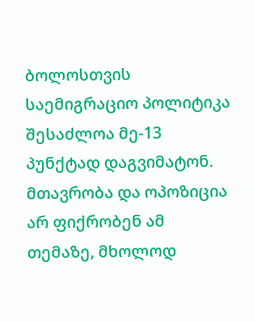ბოლოსთვის საემიგრაციო პოლიტიკა შესაძლოა მე-13 პუნქტად დაგვიმატონ. მთავრობა და ოპოზიცია არ ფიქრობენ ამ თემაზე, მხოლოდ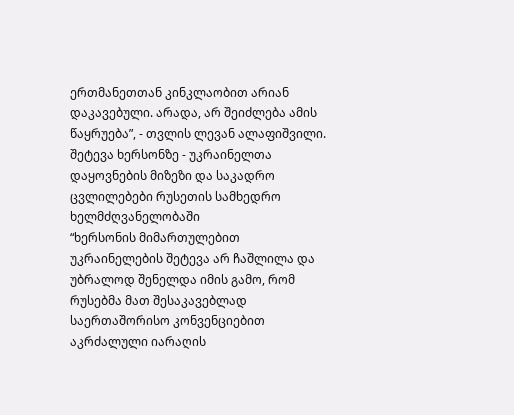ერთმანეთთან კინკლაობით არიან დაკავებული. არადა, არ შეიძლება ამის წაყრუება”, - თვლის ლევან ალაფიშვილი.
შეტევა ხერსონზე - უკრაინელთა დაყოვნების მიზეზი და საკადრო ცვლილებები რუსეთის სამხედრო ხელმძღვანელობაში
“ხერსონის მიმართულებით უკრაინელების შეტევა არ ჩაშლილა და უბრალოდ შენელდა იმის გამო, რომ რუსებმა მათ შესაკავებლად საერთაშორისო კონვენციებით აკრძალული იარაღის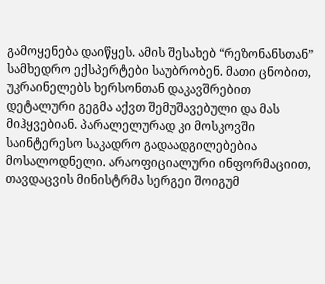გამოყენება დაიწყეს. ამის შესახებ “რეზონანსთან” სამხედრო ექსპერტები საუბრობენ. მათი ცნობით, უკრაინელებს ხერსონთან დაკავშრებით დეტალური გეგმა აქვთ შემუშავებული და მას მიჰყვებიან. პარალელურად კი მოსკოვში საინტერესო საკადრო გადაადგილებებია მოსალოდნელი. არაოფიციალური ინფორმაციით, თავდაცვის მინისტრმა სერგეი შოიგუმ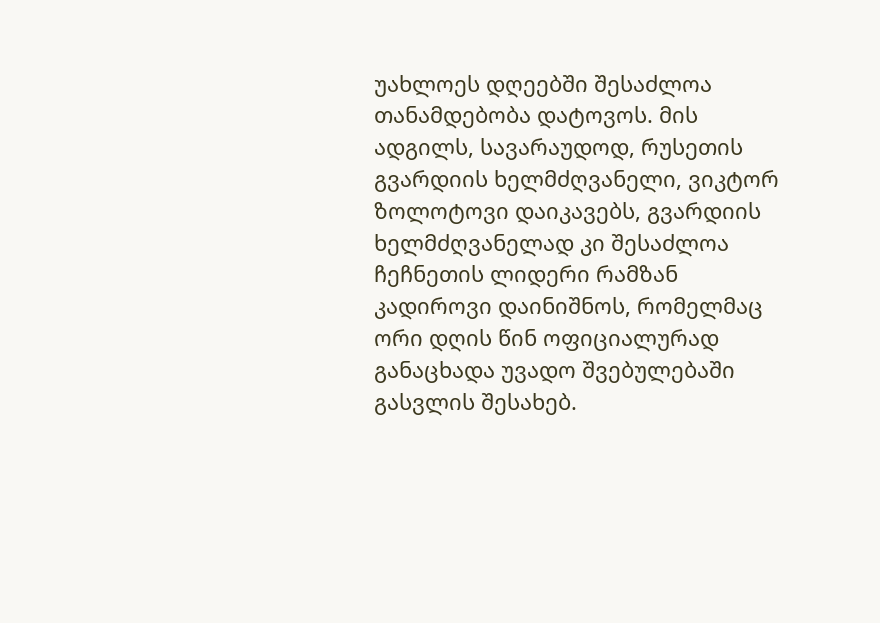უახლოეს დღეებში შესაძლოა თანამდებობა დატოვოს. მის ადგილს, სავარაუდოდ, რუსეთის გვარდიის ხელმძღვანელი, ვიკტორ ზოლოტოვი დაიკავებს, გვარდიის ხელმძღვანელად კი შესაძლოა ჩეჩნეთის ლიდერი რამზან კადიროვი დაინიშნოს, რომელმაც ორი დღის წინ ოფიციალურად განაცხადა უვადო შვებულებაში გასვლის შესახებ.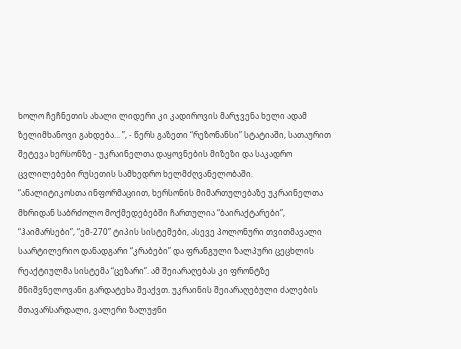ხოლო ჩეჩნეთის ახალი ლიდერი კი კადიროვის მარჯვენა ხელი ადამ ზელიმხანოვი გახდება... ”, - წერს გაზეთი “რეზონანსი” სტატიაში, სათაურით შეტევა ხერსონზე - უკრაინელთა დაყოვნების მიზეზი და საკადრო ცვლილებები რუსეთის სამხედრო ხელმძღვანელობაში.
“ანალიტიკოსთა ინფორმაციით, ხერსონის მიმართულებაზე უკრაინელთა მხრიდან საბრძოლო მოქმედებებში ჩართულია “ბაირაქტარები”, “ჰაიმარსები”, “ემ-270” ტიპის სისტემები, ასევე პოლონური თვითმავალი საარტილერიო დანადგარი “კრაბები” და ფრანგული ზალპური ცეცხლის რეაქტიულმა სისტემა “ცეზარი”. ამ შეიარაღებას კი ფრონტზე მნიშვნელოვანი გარდატეხა შეაქვთ. უკრაინის შეიარაღებული ძალების მთავარსარდალი, ვალერი ზალუჟნი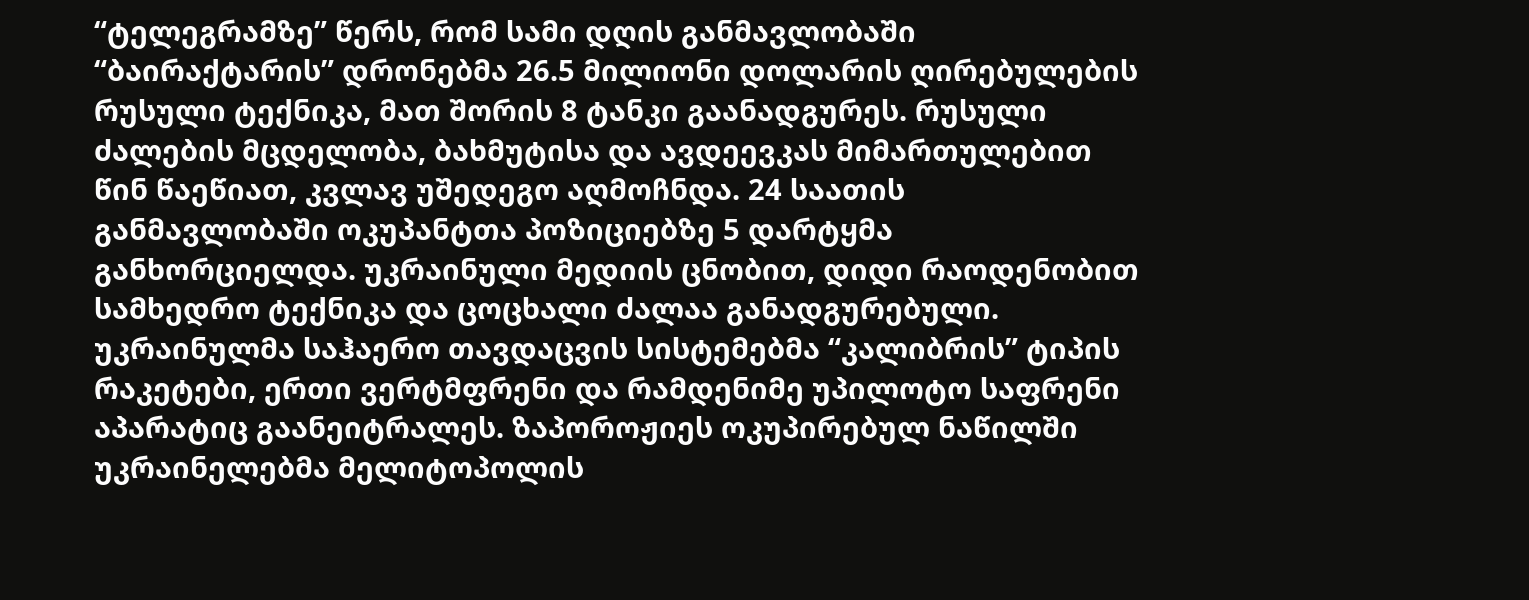“ტელეგრამზე” წერს, რომ სამი დღის განმავლობაში “ბაირაქტარის” დრონებმა 26.5 მილიონი დოლარის ღირებულების რუსული ტექნიკა, მათ შორის 8 ტანკი გაანადგურეს. რუსული ძალების მცდელობა, ბახმუტისა და ავდეევკას მიმართულებით წინ წაეწიათ, კვლავ უშედეგო აღმოჩნდა. 24 საათის განმავლობაში ოკუპანტთა პოზიციებზე 5 დარტყმა განხორციელდა. უკრაინული მედიის ცნობით, დიდი რაოდენობით სამხედრო ტექნიკა და ცოცხალი ძალაა განადგურებული. უკრაინულმა საჰაერო თავდაცვის სისტემებმა “კალიბრის” ტიპის რაკეტები, ერთი ვერტმფრენი და რამდენიმე უპილოტო საფრენი აპარატიც გაანეიტრალეს. ზაპოროჟიეს ოკუპირებულ ნაწილში უკრაინელებმა მელიტოპოლის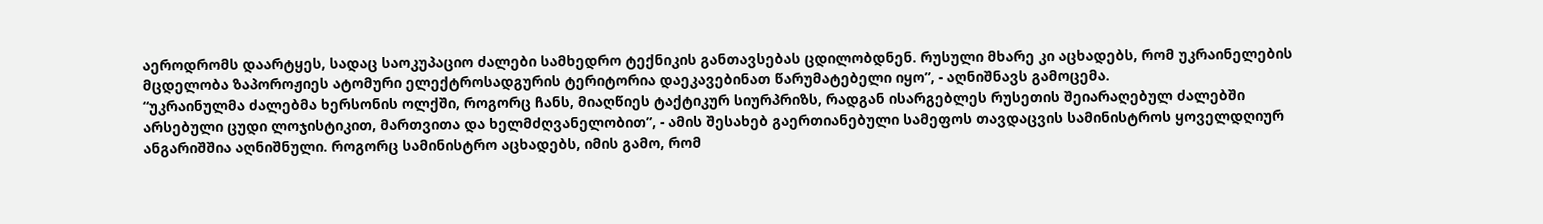აეროდრომს დაარტყეს, სადაც საოკუპაციო ძალები სამხედრო ტექნიკის განთავსებას ცდილობდნენ. რუსული მხარე კი აცხადებს, რომ უკრაინელების მცდელობა ზაპოროჟიეს ატომური ელექტროსადგურის ტერიტორია დაეკავებინათ წარუმატებელი იყო”, - აღნიშნავს გამოცემა.
“უკრაინულმა ძალებმა ხერსონის ოლქში, როგორც ჩანს, მიაღწიეს ტაქტიკურ სიურპრიზს, რადგან ისარგებლეს რუსეთის შეიარაღებულ ძალებში არსებული ცუდი ლოჯისტიკით, მართვითა და ხელმძღვანელობით”, - ამის შესახებ გაერთიანებული სამეფოს თავდაცვის სამინისტროს ყოველდღიურ ანგარიშშია აღნიშნული. როგორც სამინისტრო აცხადებს, იმის გამო, რომ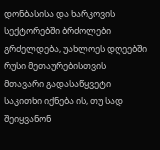დონბასისა და ხარკოვის სექტორებში ბრძოლები გრძელდება, უახლოეს დღეებში რუსი მეთაურებისთვის მთავარი გადასაწყვეტი საკითხი იქნება ის, თუ სად შეიყვანონ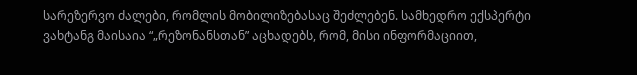სარეზერვო ძალები, რომლის მობილიზებასაც შეძლებენ. სამხედრო ექსპერტი ვახტანგ მაისაია “„რეზონანსთან” აცხადებს, რომ, მისი ინფორმაციით,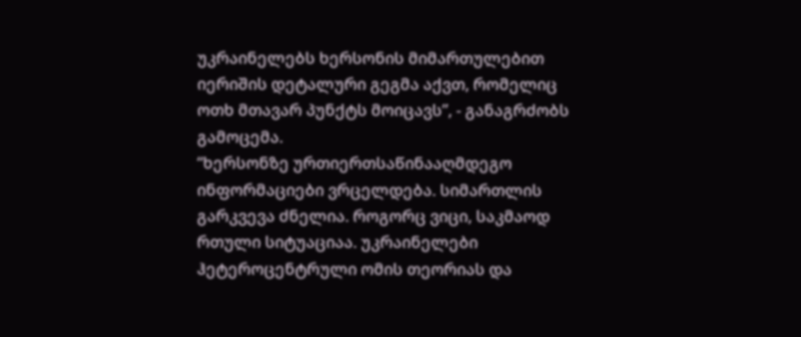უკრაინელებს ხერსონის მიმართულებით იერიშის დეტალური გეგმა აქვთ, რომელიც ოთხ მთავარ პუნქტს მოიცავს”, - განაგრძობს გამოცემა.
“ხერსონზე ურთიერთსაწინააღმდეგო ინფორმაციები ვრცელდება. სიმართლის გარკვევა ძნელია. როგორც ვიცი, საკმაოდ რთული სიტუაციაა. უკრაინელები ჰეტეროცენტრული ომის თეორიას და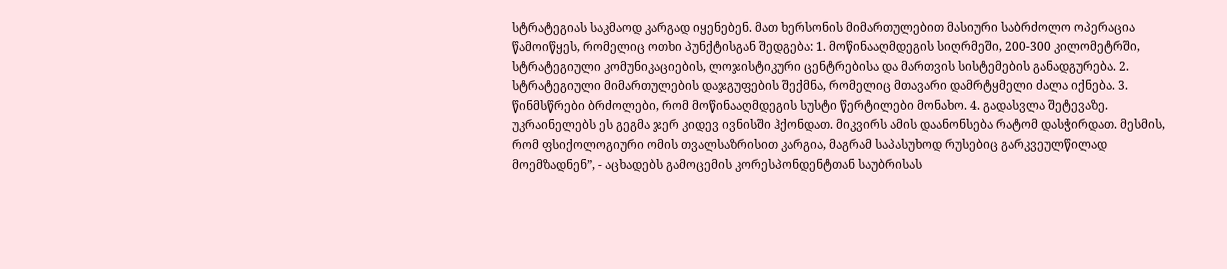სტრატეგიას საკმაოდ კარგად იყენებენ. მათ ხერსონის მიმართულებით მასიური საბრძოლო ოპერაცია წამოიწყეს, რომელიც ოთხი პუნქტისგან შედგება: 1. მოწინააღმდეგის სიღრმეში, 200-300 კილომეტრში, სტრატეგიული კომუნიკაციების, ლოჯისტიკური ცენტრებისა და მართვის სისტემების განადგურება. 2. სტრატეგიული მიმართულების დაჯგუფების შექმნა, რომელიც მთავარი დამრტყმელი ძალა იქნება. 3. წინმსწრები ბრძოლები, რომ მოწინააღმდეგის სუსტი წერტილები მონახო. 4. გადასვლა შეტევაზე. უკრაინელებს ეს გეგმა ჯერ კიდევ ივნისში ჰქონდათ. მიკვირს ამის დაანონსება რატომ დასჭირდათ. მესმის, რომ ფსიქოლოგიური ომის თვალსაზრისით კარგია, მაგრამ საპასუხოდ რუსებიც გარკვეულწილად მოემზადნენ”, - აცხადებს გამოცემის კორესპონდენტთან საუბრისას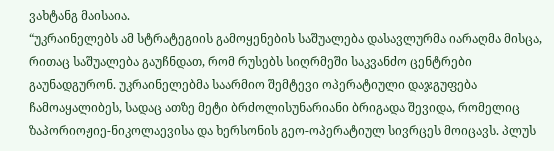ვახტანგ მაისაია.
“უკრაინელებს ამ სტრატეგიის გამოყენების საშუალება დასავლურმა იარაღმა მისცა, რითაც საშუალება გაუჩნდათ, რომ რუსებს სიღრმეში საკვანძო ცენტრები გაუნადგურონ. უკრაინელებმა საარმიო შემტევი ოპერატიული დაჯგუფება ჩამოაყალიბეს, სადაც ათზე მეტი ბრძოლისუნარიანი ბრიგადა შევიდა, რომელიც ზაპორიოჟიე-ნიკოლაევისა და ხერსონის გეო-ოპერატიულ სივრცეს მოიცავს. პლუს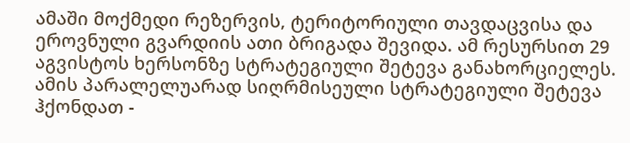ამაში მოქმედი რეზერვის, ტერიტორიული თავდაცვისა და ეროვნული გვარდიის ათი ბრიგადა შევიდა. ამ რესურსით 29 აგვისტოს ხერსონზე სტრატეგიული შეტევა განახორციელეს. ამის პარალელუარად სიღრმისეული სტრატეგიული შეტევა ჰქონდათ -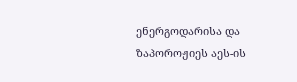ენერგოდარისა და ზაპოროჟიეს აეს-ის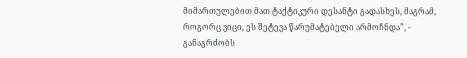მიმართულებით მათ ტაქტიკური დესანტი გადასხეს, მაგრამ, როგორც ვიცი, ეს შეტევა წარუმატებელი არმოჩნდა”, - განაგრძობს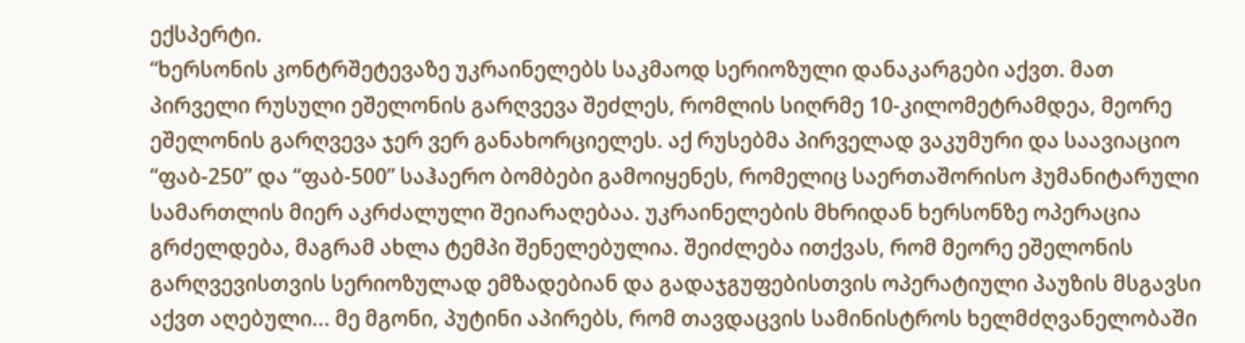ექსპერტი.
“ხერსონის კონტრშეტევაზე უკრაინელებს საკმაოდ სერიოზული დანაკარგები აქვთ. მათ პირველი რუსული ეშელონის გარღვევა შეძლეს, რომლის სიღრმე 10-კილომეტრამდეა, მეორე ეშელონის გარღვევა ჯერ ვერ განახორციელეს. აქ რუსებმა პირველად ვაკუმური და საავიაციო “ფაბ-250” და “ფაბ-500” საჰაერო ბომბები გამოიყენეს, რომელიც საერთაშორისო ჰუმანიტარული სამართლის მიერ აკრძალული შეიარაღებაა. უკრაინელების მხრიდან ხერსონზე ოპერაცია გრძელდება, მაგრამ ახლა ტემპი შენელებულია. შეიძლება ითქვას, რომ მეორე ეშელონის გარღვევისთვის სერიოზულად ემზადებიან და გადაჯგუფებისთვის ოპერატიული პაუზის მსგავსი აქვთ აღებული... მე მგონი, პუტინი აპირებს, რომ თავდაცვის სამინისტროს ხელმძღვანელობაში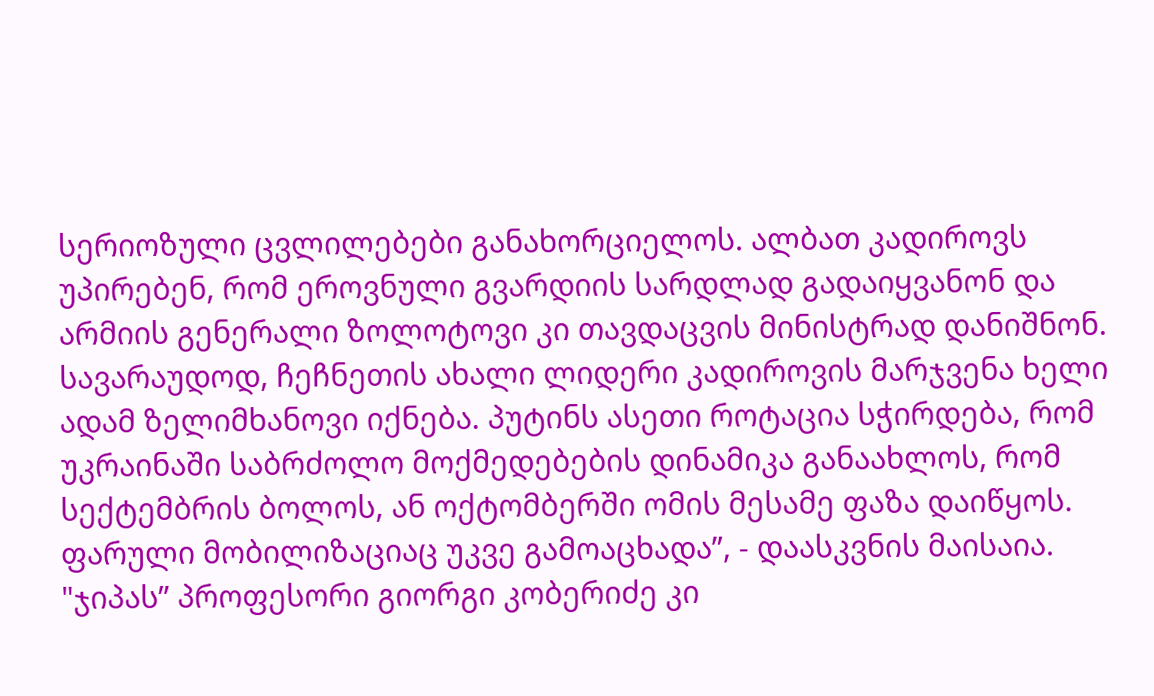სერიოზული ცვლილებები განახორციელოს. ალბათ კადიროვს უპირებენ, რომ ეროვნული გვარდიის სარდლად გადაიყვანონ და არმიის გენერალი ზოლოტოვი კი თავდაცვის მინისტრად დანიშნონ. სავარაუდოდ, ჩეჩნეთის ახალი ლიდერი კადიროვის მარჯვენა ხელი ადამ ზელიმხანოვი იქნება. პუტინს ასეთი როტაცია სჭირდება, რომ უკრაინაში საბრძოლო მოქმედებების დინამიკა განაახლოს, რომ სექტემბრის ბოლოს, ან ოქტომბერში ომის მესამე ფაზა დაიწყოს. ფარული მობილიზაციაც უკვე გამოაცხადა”, - დაასკვნის მაისაია.
"ჯიპას” პროფესორი გიორგი კობერიძე კი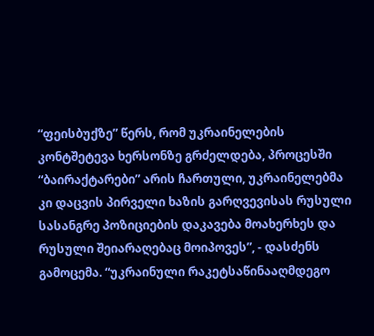“ფეისბუქზე” წერს, რომ უკრაინელების კონტშეტევა ხერსონზე გრძელდება, პროცესში “ბაირაქტარები” არის ჩართული, უკრაინელებმა კი დაცვის პირველი ხაზის გარღვევისას რუსული სასანგრე პოზიციების დაკავება მოახერხეს და რუსული შეიარაღებაც მოიპოვეს”, - დასძენს გამოცემა. “უკრაინული რაკეტსაწინააღმდეგო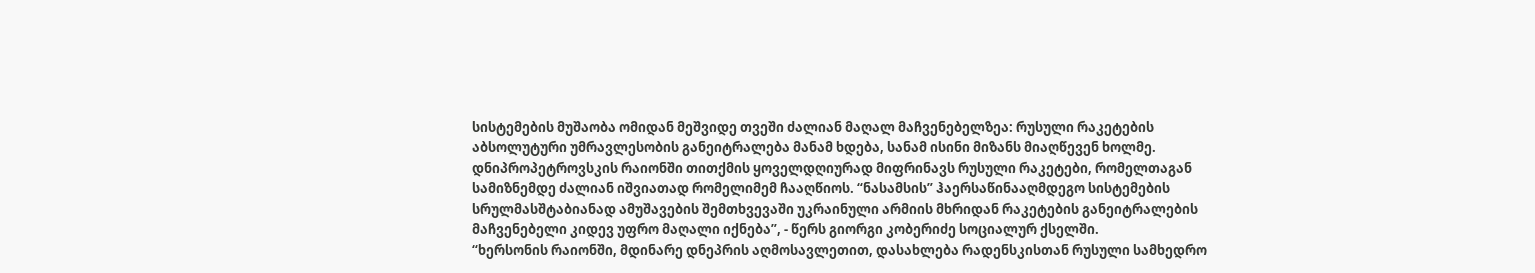სისტემების მუშაობა ომიდან მეშვიდე თვეში ძალიან მაღალ მაჩვენებელზეა: რუსული რაკეტების აბსოლუტური უმრავლესობის განეიტრალება მანამ ხდება, სანამ ისინი მიზანს მიაღწევენ ხოლმე. დნიპროპეტროვსკის რაიონში თითქმის ყოველდღიურად მიფრინავს რუსული რაკეტები, რომელთაგან სამიზნემდე ძალიან იშვიათად რომელიმემ ჩააღწიოს. “ნასამსის” ჰაერსაწინააღმდეგო სისტემების სრულმასშტაბიანად ამუშავების შემთხვევაში უკრაინული არმიის მხრიდან რაკეტების განეიტრალების მაჩვენებელი კიდევ უფრო მაღალი იქნება”, - წერს გიორგი კობერიძე სოციალურ ქსელში.
“ხერსონის რაიონში, მდინარე დნეპრის აღმოსავლეთით, დასახლება რადენსკისთან რუსული სამხედრო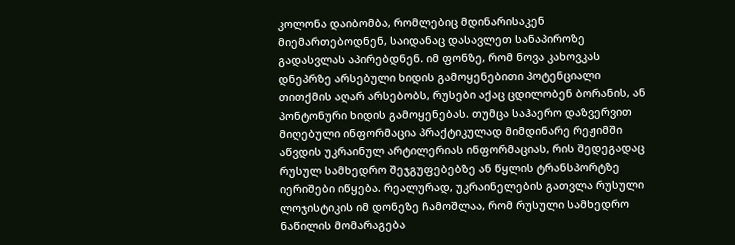კოლონა დაიბომბა, რომლებიც მდინარისაკენ მიემართებოდნენ, საიდანაც დასავლეთ სანაპიროზე გადასვლას აპირებდნენ. იმ ფონზე, რომ ნოვა კახოვკას დნეპრზე არსებული ხიდის გამოყენებითი პოტენციალი თითქმის აღარ არსებობს, რუსები აქაც ცდილობენ ბორანის, ან პონტონური ხიდის გამოყენებას. თუმცა საჰაერო დაზვერვით მიღებული ინფორმაცია პრაქტიკულად მიმდინარე რეჟიმში აწვდის უკრაინულ არტილერიას ინფორმაციას, რის შედეგადაც რუსულ სამხედრო შეჯგუფებებზე ან წყლის ტრანსპორტზე იერიშები იწყება. რეალურად, უკრაინელების გათვლა რუსული ლოჯისტიკის იმ დონეზე ჩამოშლაა, რომ რუსული სამხედრო ნაწილის მომარაგება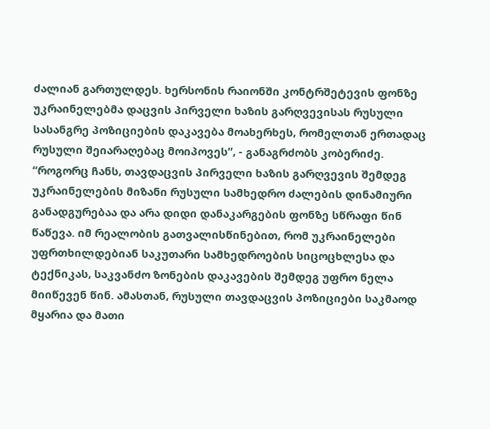ძალიან გართულდეს. ხერსონის რაიონში კონტრშეტევის ფონზე უკრაინელებმა დაცვის პირველი ხაზის გარღვევისას რუსული სასანგრე პოზიციების დაკავება მოახერხეს, რომელთან ერთადაც რუსული შეიარაღებაც მოიპოვეს”, - განაგრძობს კობერიძე.
“როგორც ჩანს, თავდაცვის პირველი ხაზის გარღვევის შემდეგ უკრაინელების მიზანი რუსული სამხედრო ძალების დინამიური განადგურებაა და არა დიდი დანაკარგების ფონზე სწრაფი წინ წაწევა. იმ რეალობის გათვალისწინებით, რომ უკრაინელები უფრთხილდებიან საკუთარი სამხედროების სიცოცხლესა და ტექნიკას, საკვანძო ზონების დაკავების შემდეგ უფრო ნელა მიიწევენ წინ. ამასთან, რუსული თავდაცვის პოზიციები საკმაოდ მყარია და მათი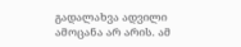გადალახვა ადვილი ამოცანა არ არის. ამ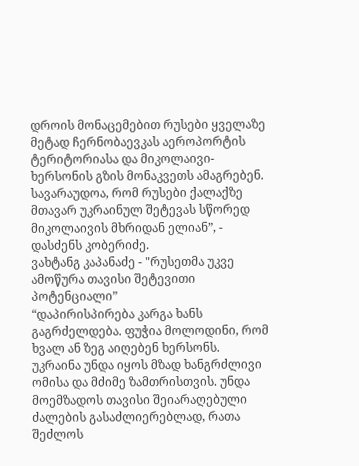დროის მონაცემებით რუსები ყველაზე მეტად ჩერნობაევკას აეროპორტის ტერიტორიასა და მიკოლაივი-ხერსონის გზის მონაკვეთს ამაგრებენ. სავარაუდოა, რომ რუსები ქალაქზე მთავარ უკრაინულ შეტევას სწორედ მიკოლაივის მხრიდან ელიან”, - დასძენს კობერიძე.
ვახტანგ კაპანაძე - "რუსეთმა უკვე ამოწურა თავისი შეტევითი პოტენციალი”
“დაპირისპირება კარგა ხანს გაგრძელდება. ფუჭია მოლოდინი, რომ ხვალ ან ზეგ აიღებენ ხერსონს. უკრაინა უნდა იყოს მზად ხანგრძლივი ომისა და მძიმე ზამთრისთვის. უნდა მოემზადოს თავისი შეიარაღებული ძალების გასაძლიერებლად, რათა შეძლოს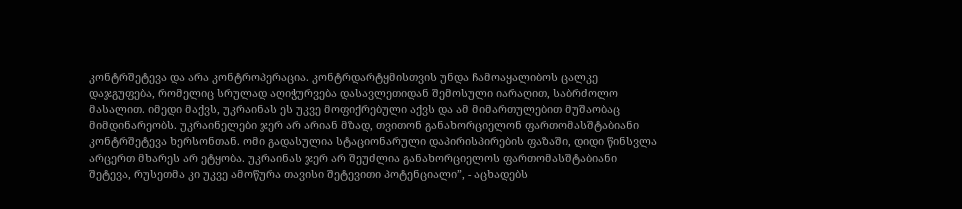კონტრშეტევა და არა კონტროპერაცია. კონტრდარტყმისთვის უნდა ჩამოაყალიბოს ცალკე დაჯგუფება, რომელიც სრულად აღიჭურვება დასავლეთიდან შემოსული იარაღით, საბრძოლო მასალით. იმედი მაქვს, უკრაინას ეს უკვე მოფიქრებული აქვს და ამ მიმართულებით მუშაობაც მიმდინარეობს. უკრაინელები ჯერ არ არიან მზად, თვითონ განახორციელონ ფართომასშტაბიანი კონტრშეტევა ხერსონთან. ომი გადასულია სტაციონარული დაპირისპირების ფაზაში, დიდი წინსვლა არცერთ მხარეს არ ეტყობა. უკრაინას ჯერ არ შეუძლია განახორციელოს ფართომასშტაბიანი შეტევა, რუსეთმა კი უკვე ამოწურა თავისი შეტევითი პოტენციალი”, - აცხადებს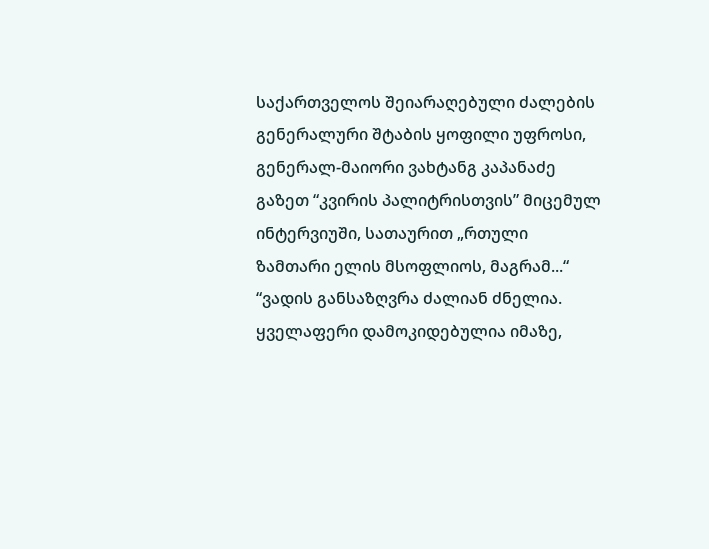საქართველოს შეიარაღებული ძალების გენერალური შტაბის ყოფილი უფროსი, გენერალ-მაიორი ვახტანგ კაპანაძე გაზეთ “კვირის პალიტრისთვის” მიცემულ ინტერვიუში, სათაურით „რთული ზამთარი ელის მსოფლიოს, მაგრამ...“
“ვადის განსაზღვრა ძალიან ძნელია. ყველაფერი დამოკიდებულია იმაზე,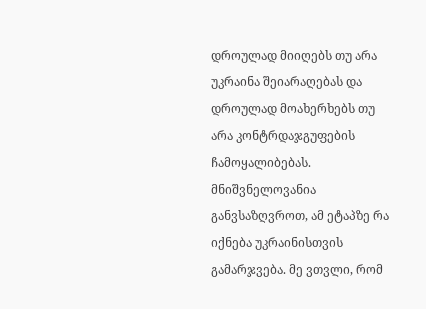დროულად მიიღებს თუ არა უკრაინა შეიარაღებას და დროულად მოახერხებს თუ არა კონტრდაჯგუფების ჩამოყალიბებას. მნიშვნელოვანია განვსაზღვროთ, ამ ეტაპზე რა იქნება უკრაინისთვის გამარჯვება. მე ვთვლი, რომ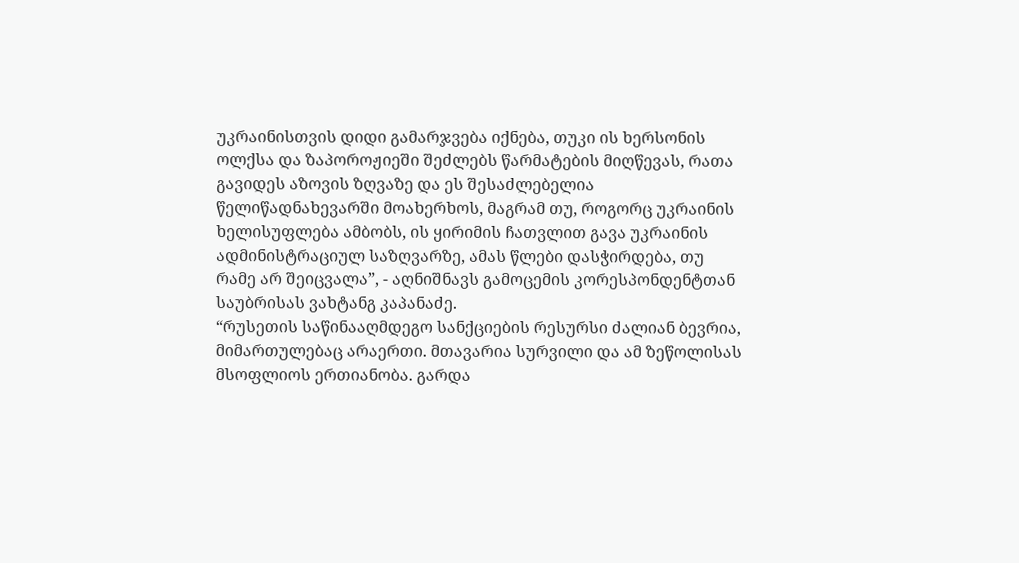უკრაინისთვის დიდი გამარჯვება იქნება, თუკი ის ხერსონის ოლქსა და ზაპოროჟიეში შეძლებს წარმატების მიღწევას, რათა გავიდეს აზოვის ზღვაზე და ეს შესაძლებელია წელიწადნახევარში მოახერხოს, მაგრამ თუ, როგორც უკრაინის ხელისუფლება ამბობს, ის ყირიმის ჩათვლით გავა უკრაინის ადმინისტრაციულ საზღვარზე, ამას წლები დასჭირდება, თუ რამე არ შეიცვალა”, - აღნიშნავს გამოცემის კორესპონდენტთან საუბრისას ვახტანგ კაპანაძე.
“რუსეთის საწინააღმდეგო სანქციების რესურსი ძალიან ბევრია, მიმართულებაც არაერთი. მთავარია სურვილი და ამ ზეწოლისას მსოფლიოს ერთიანობა. გარდა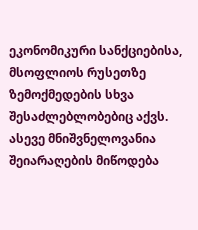ეკონომიკური სანქციებისა, მსოფლიოს რუსეთზე ზემოქმედების სხვა შესაძლებლობებიც აქვს. ასევე მნიშვნელოვანია შეიარაღების მიწოდება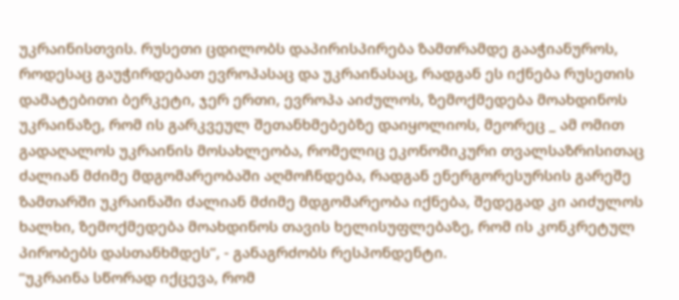უკრაინისთვის. რუსეთი ცდილობს დაპირისპირება ზამთრამდე გააჭიანუროს, როდესაც გაუჭირდებათ ევროპასაც და უკრაინასაც, რადგან ეს იქნება რუსეთის დამატებითი ბერკეტი, ჯერ ერთი, ევროპა აიძულოს, ზემოქმედება მოახდინოს უკრაინაზე, რომ ის გარკვეულ შეთანხმებებზე დაიყოლიოს, მეორეც _ ამ ომით გადაღალოს უკრაინის მოსახლეობა, რომელიც ეკონომიკური თვალსაზრისითაც ძალიან მძიმე მდგომარეობაში აღმოჩნდება, რადგან ენერგორესურსის გარეშე ზამთარში უკრაინაში ძალიან მძიმე მდგომარეობა იქნება, შედეგად კი აიძულოს ხალხი, ზემოქმედება მოახდინოს თავის ხელისუფლებაზე, რომ ის კონკრეტულ პირობებს დასთანხმდეს”, - განაგრძობს რესპონდენტი.
“უკრაინა სწორად იქცევა, რომ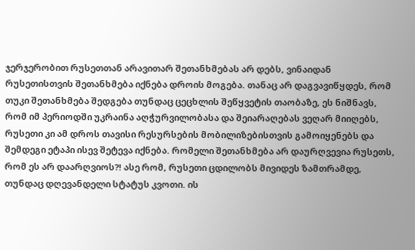ჯერჯერობით რუსეთთან არავითარ შეთანხმებას არ დებს, ვინაიდან რუსეთისთვის შეთანხმება იქნება დროის მოგება. თანაც არ დაგვავიწყდეს, რომ თუკი შეთანხმება შედგება თუნდაც ცეცხლის შეწყვეტის თაობაზე, ეს ნიშნავს, რომ იმ პერიოდში უკრაინა აღჭურვილობასა და შეიარაღებას ვეღარ მიიღებს, რუსეთი კი ამ დროს თავისი რესურსების მობილიზებისთვის გამოიყენებს და შემდეგი ეტაპი ისევ შეტევა იქნება. რომელი შეთანხმება არ დაურღვევია რუსეთს, რომ ეს არ დაარღვიოს?! ასე რომ, რუსეთი ცდილობს მივიდეს ზამთრამდე, თუნდაც დღევანდელი სტატუს კვოთი. ის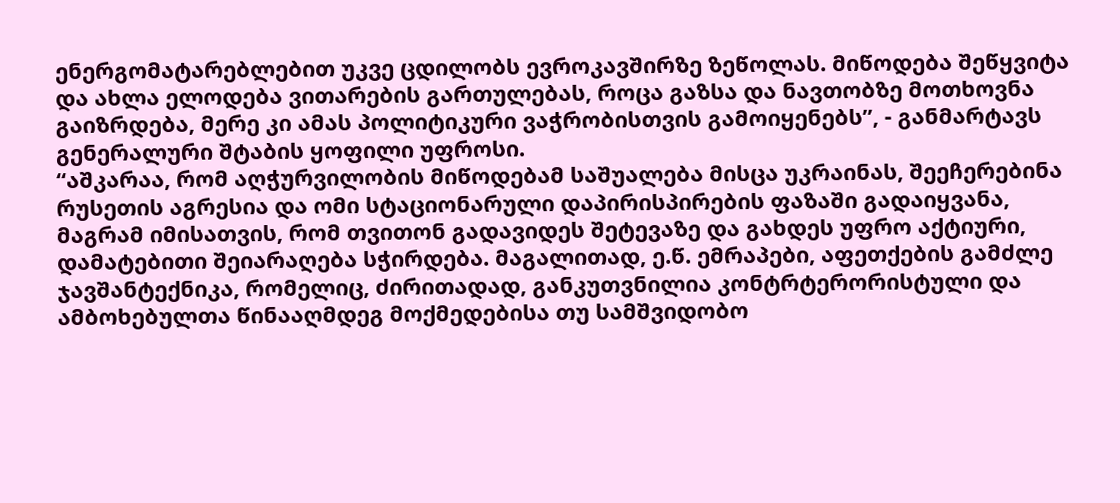ენერგომატარებლებით უკვე ცდილობს ევროკავშირზე ზეწოლას. მიწოდება შეწყვიტა და ახლა ელოდება ვითარების გართულებას, როცა გაზსა და ნავთობზე მოთხოვნა გაიზრდება, მერე კი ამას პოლიტიკური ვაჭრობისთვის გამოიყენებს”, - განმარტავს გენერალური შტაბის ყოფილი უფროსი.
“აშკარაა, რომ აღჭურვილობის მიწოდებამ საშუალება მისცა უკრაინას, შეეჩერებინა რუსეთის აგრესია და ომი სტაციონარული დაპირისპირების ფაზაში გადაიყვანა, მაგრამ იმისათვის, რომ თვითონ გადავიდეს შეტევაზე და გახდეს უფრო აქტიური, დამატებითი შეიარაღება სჭირდება. მაგალითად, ე.წ. ემრაპები, აფეთქების გამძლე ჯავშანტექნიკა, რომელიც, ძირითადად, განკუთვნილია კონტრტერორისტული და ამბოხებულთა წინააღმდეგ მოქმედებისა თუ სამშვიდობო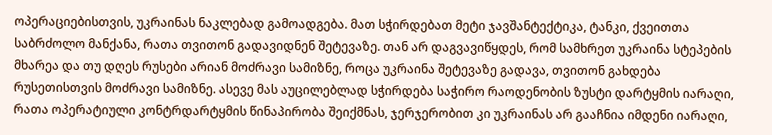ოპერაციებისთვის, უკრაინას ნაკლებად გამოადგება. მათ სჭირდებათ მეტი ჯავშანტექტიკა, ტანკი, ქვეითთა საბრძოლო მანქანა, რათა თვითონ გადავიდნენ შეტევაზე. თან არ დაგვავიწყდეს, რომ სამხრეთ უკრაინა სტეპების მხარეა და თუ დღეს რუსები არიან მოძრავი სამიზნე, როცა უკრაინა შეტევაზე გადავა, თვითონ გახდება რუსეთისთვის მოძრავი სამიზნე. ასევე მას აუცილებლად სჭირდება საჭირო რაოდენობის ზუსტი დარტყმის იარაღი, რათა ოპერატიული კონტრდარტყმის წინაპირობა შეიქმნას, ჯერჯერობით კი უკრაინას არ გააჩნია იმდენი იარაღი,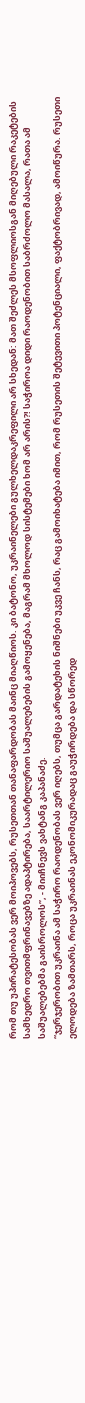რომ თუ უპირატესობას ვერ მოიპოვებს, რუსეთთან თანაფარდობას მაინც მიაღწიოს. კი ბატონო, უკრაინელები გულხელდაკრეფილი არ სხედან: მათ შეძლეს მსოფლიოსგან მიღებული რაკეტების სამხედრო თვითმფრინავებზე ადაპტირება, საარტილერიო საშუალებების გამოყენება, მაგრამ მხოლოდ სისტემები ხომ არ არის?! საჭიროა დიდი რაოდენობით საბრძოლო მასალა, რათა ამ საშუალებებმა გაისროლოს”, - მიიჩნევს ვახტანგ კაპანაძე.
“ჯერჯერობით უკრაინა ამ საჭირო რაოდენობას ვერ იღებს, თუმცა გარდატეხის ნიშნები უკვე ჩანს, რაც გამოიხატება იმით, რომ რუსეთის შეტევითი პოტენციალი, ფაქტობრივად, ამოიწურა. რუსეთი ელოდება ზამთარს, როცა უკრაინას ეკონომიკურადაც გაუჭირდება და სწორედ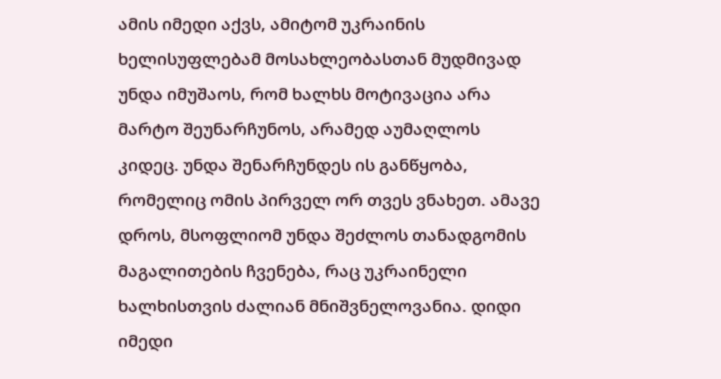ამის იმედი აქვს, ამიტომ უკრაინის ხელისუფლებამ მოსახლეობასთან მუდმივად უნდა იმუშაოს, რომ ხალხს მოტივაცია არა მარტო შეუნარჩუნოს, არამედ აუმაღლოს კიდეც. უნდა შენარჩუნდეს ის განწყობა, რომელიც ომის პირველ ორ თვეს ვნახეთ. ამავე დროს, მსოფლიომ უნდა შეძლოს თანადგომის მაგალითების ჩვენება, რაც უკრაინელი ხალხისთვის ძალიან მნიშვნელოვანია. დიდი იმედი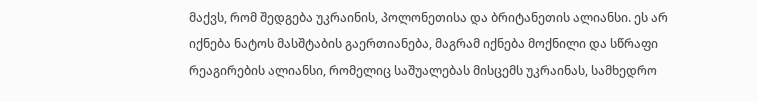მაქვს, რომ შედგება უკრაინის, პოლონეთისა და ბრიტანეთის ალიანსი. ეს არ იქნება ნატოს მასშტაბის გაერთიანება, მაგრამ იქნება მოქნილი და სწრაფი რეაგირების ალიანსი, რომელიც საშუალებას მისცემს უკრაინას, სამხედრო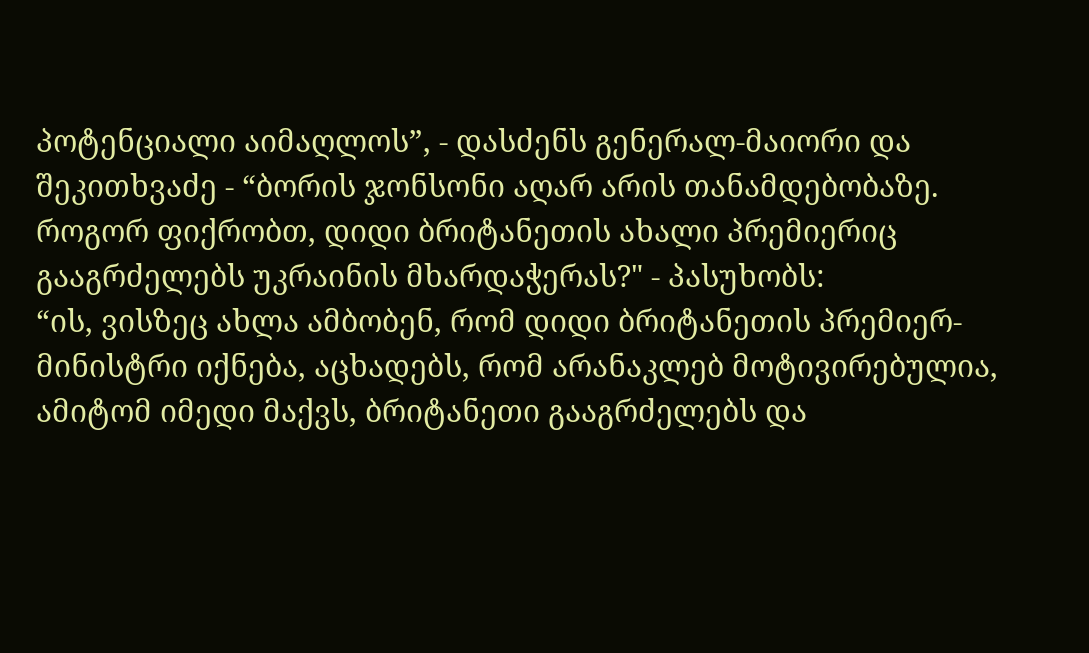პოტენციალი აიმაღლოს”, - დასძენს გენერალ-მაიორი და შეკითხვაძე - “ბორის ჯონსონი აღარ არის თანამდებობაზე. როგორ ფიქრობთ, დიდი ბრიტანეთის ახალი პრემიერიც გააგრძელებს უკრაინის მხარდაჭერას?" - პასუხობს:
“ის, ვისზეც ახლა ამბობენ, რომ დიდი ბრიტანეთის პრემიერ-მინისტრი იქნება, აცხადებს, რომ არანაკლებ მოტივირებულია, ამიტომ იმედი მაქვს, ბრიტანეთი გააგრძელებს და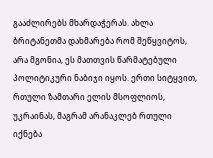გააძლირებს მხარდაჭერას. ახლა ბრიტანეთმა დახმარება რომ შეწყვიტოს, არა მგონია, ეს მათთვის წარმატებული პოლიტიკური ნაბიჯი იყოს. ერთი სიტყვით, რთული ზამთარი ელის მსოფლიოს, უკრაინას, მაგრამ არანაკლებ რთული იქნება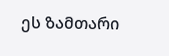ეს ზამთარი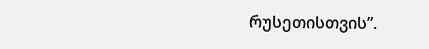რუსეთისთვის”.